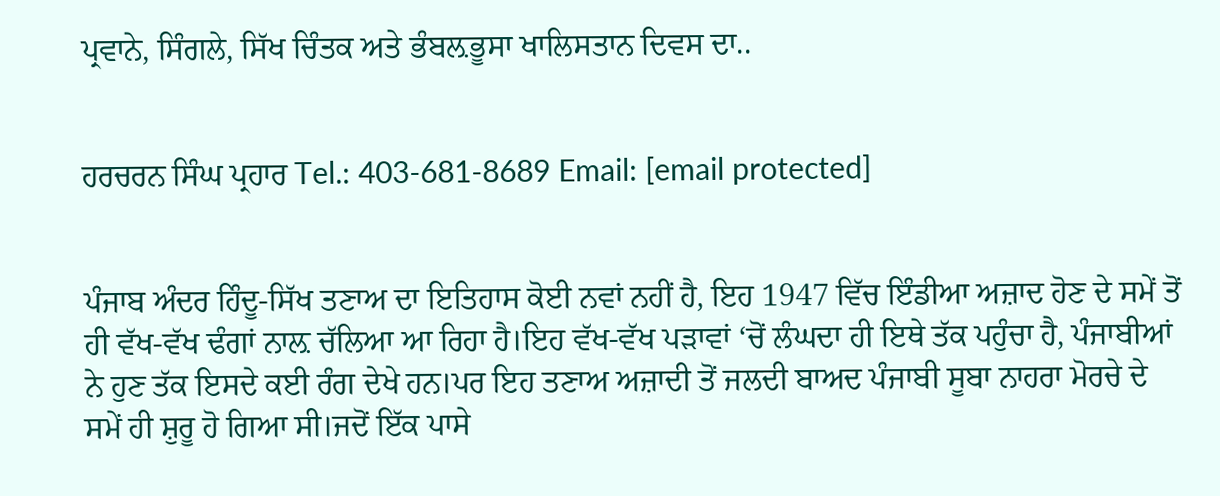ਪ੍ਰਵਾਨੇ, ਸਿੰਗਲੇ, ਸਿੱਖ ਚਿੰਤਕ ਅਤੇ ਭੰਬਲ਼ਭੂਸਾ ਖਾਲਿਸਤਾਨ ਦਿਵਸ ਦਾ..


ਹਰਚਰਨ ਸਿੰਘ ਪ੍ਰਹਾਰ Tel.: 403-681-8689 Email: [email protected]


ਪੰਜਾਬ ਅੰਦਰ ਹਿੰਦੂ-ਸਿੱਖ ਤਣਾਅ ਦਾ ਇਤਿਹਾਸ ਕੋਈ ਨਵਾਂ ਨਹੀਂ ਹੈ, ਇਹ 1947 ਵਿੱਚ ਇੰਡੀਆ ਅਜ਼ਾਦ ਹੋਣ ਦੇ ਸਮੇਂ ਤੋਂ ਹੀ ਵੱਖ-ਵੱਖ ਢੰਗਾਂ ਨਾਲ਼ ਚੱਲਿਆ ਆ ਰਿਹਾ ਹੈ।ਇਹ ਵੱਖ-ਵੱਖ ਪੜਾਵਾਂ ‘ਚੋਂ ਲੰਘਦਾ ਹੀ ਇਥੇ ਤੱਕ ਪਹੁੰਚਾ ਹੈ, ਪੰਜਾਬੀਆਂ ਨੇ ਹੁਣ ਤੱਕ ਇਸਦੇ ਕਈ ਰੰਗ ਦੇਖੇ ਹਨ।ਪਰ ਇਹ ਤਣਾਅ ਅਜ਼ਾਦੀ ਤੋਂ ਜਲਦੀ ਬਾਅਦ ਪੰਜਾਬੀ ਸੂਬਾ ਨਾਹਰਾ ਮੋਰਚੇ ਦੇ ਸਮੇਂ ਹੀ ਸ਼ੁਰੂ ਹੋ ਗਿਆ ਸੀ।ਜਦੋਂ ਇੱਕ ਪਾਸੇ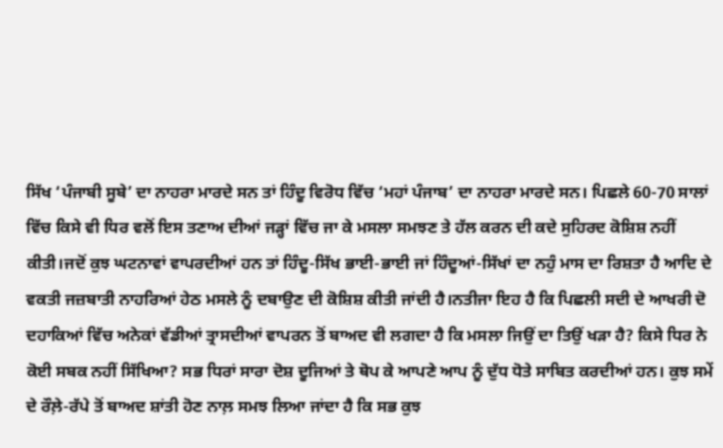ਸਿੱਖ ‘ਪੰਜਾਬੀ ਸੂਬੇ’ ਦਾ ਨਾਹਰਾ ਮਾਰਦੇ ਸਨ ਤਾਂ ਹਿੰਦੂ ਵਿਰੋਧ ਵਿੱਚ ‘ਮਹਾਂ ਪੰਜਾਬ’ ਦਾ ਨਾਹਰਾ ਮਾਰਦੇ ਸਨ। ਪਿਛਲੇ 60-70 ਸਾਲਾਂ ਵਿੱਚ ਕਿਸੇ ਵੀ ਧਿਰ ਵਲੋਂ ਇਸ ਤਣਾਅ ਦੀਆਂ ਜੜ੍ਹਾਂ ਵਿੱਚ ਜਾ ਕੇ ਮਸਲਾ ਸਮਝਣ ਤੇ ਹੱਲ ਕਰਨ ਦੀ ਕਦੇ ਸੁਹਿਰਦ ਕੋਸ਼ਿਸ਼ ਨਹੀਂ ਕੀਤੀ।ਜਦੋਂ ਕੁਝ ਘਟਨਾਵਾਂ ਵਾਪਰਦੀਆਂ ਹਨ ਤਾਂ ਹਿੰਦੂ-ਸਿੱਖ ਭਾਈ-ਭਾਈ ਜਾਂ ਹਿੰਦੂਆਂ-ਸਿੱਖਾਂ ਦਾ ਨਹੁੰ ਮਾਸ ਦਾ ਰਿਸ਼ਤਾ ਹੈ ਆਦਿ ਦੇ ਵਕਤੀ ਜਜ਼ਬਾਤੀ ਨਾਹਰਿਆਂ ਹੇਠ ਮਸਲੇ ਨੂੰ ਦਬਾਉਣ ਦੀ ਕੋਸ਼ਿਸ਼ ਕੀਤੀ ਜਾਂਦੀ ਹੈ।ਨਤੀਜਾ ਇਹ ਹੈ ਕਿ ਪਿਛਲੀ ਸਦੀ ਦੇ ਆਖਰੀ ਦੋ ਦਹਾਕਿਆਂ ਵਿੱਚ ਅਨੇਕਾਂ ਵੱਡੀਆਂ ਤ੍ਰਾਸਦੀਆਂ ਵਾਪਰਨ ਤੋਂ ਬਾਅਦ ਵੀ ਲਗਦਾ ਹੈ ਕਿ ਮਸਲਾ ਜਿਉਂ ਦਾ ਤਿਉਂ ਖੜਾ ਹੈ? ਕਿਸੇ ਧਿਰ ਨੇ ਕੋਈ ਸਬਕ ਨਹੀਂ ਸਿੱਖਿਆ? ਸਭ ਧਿਰਾਂ ਸਾਰਾ ਦੋਸ਼ ਦੂਜਿਆਂ ਤੇ ਥੋਪ ਕੇ ਆਪਣੇ ਆਪ ਨੂੰ ਦੁੱਧ ਧੋਤੇ ਸਾਬਿਤ ਕਰਦੀਆਂ ਹਨ। ਕੁਝ ਸਮੇਂ ਦੇ ਰੌਲ਼ੇ-ਰੱਪੇ ਤੋਂ ਬਾਅਦ ਸ਼ਾਂਤੀ ਹੋਣ ਨਾਲ਼ ਸਮਝ ਲਿਆ ਜਾਂਦਾ ਹੈ ਕਿ ਸਭ ਕੁਝ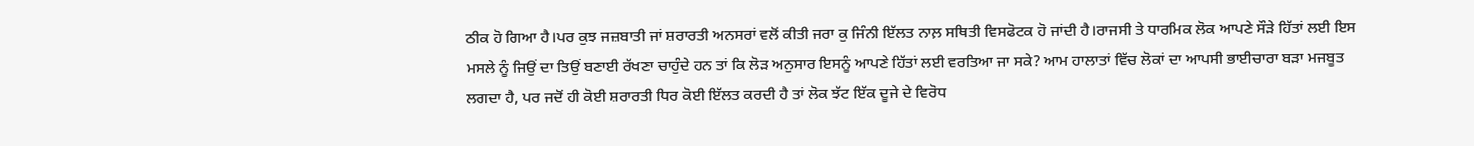ਠੀਕ ਹੋ ਗਿਆ ਹੈ।ਪਰ ਕੁਝ ਜਜ਼ਬਾਤੀ ਜਾਂ ਸ਼ਰਾਰਤੀ ਅਨਸਰਾਂ ਵਲੋਂ ਕੀਤੀ ਜਰਾ ਕੁ ਜਿੰਨੀ ਇੱਲਤ ਨਾਲ਼ ਸਥਿਤੀ ਵਿਸਫੋਟਕ ਹੋ ਜਾਂਦੀ ਹੈ।ਰਾਜਸੀ ਤੇ ਧਾਰਮਿਕ ਲੋਕ ਆਪਣੇ ਸੌੜੇ ਹਿੱਤਾਂ ਲਈ ਇਸ ਮਸਲੇ ਨੂੰ ਜਿਉਂ ਦਾ ਤਿਉਂ ਬਣਾਈ ਰੱਖਣਾ ਚਾਹੁੰਦੇ ਹਨ ਤਾਂ ਕਿ ਲੋੜ ਅਨੁਸਾਰ ਇਸਨੂੰ ਆਪਣੇ ਹਿੱਤਾਂ ਲਈ ਵਰਤਿਆ ਜਾ ਸਕੇ? ਆਮ ਹਾਲਾਤਾਂ ਵਿੱਚ ਲੋਕਾਂ ਦਾ ਆਪਸੀ ਭਾਈਚਾਰਾ ਬੜਾ ਮਜਬੂਤ ਲਗਦਾ ਹੈ, ਪਰ ਜਦੋਂ ਹੀ ਕੋਈ ਸ਼ਰਾਰਤੀ ਧਿਰ ਕੋਈ ਇੱਲਤ ਕਰਦੀ ਹੈ ਤਾਂ ਲੋਕ ਝੱਟ ਇੱਕ ਦੂਜੇ ਦੇ ਵਿਰੋਧ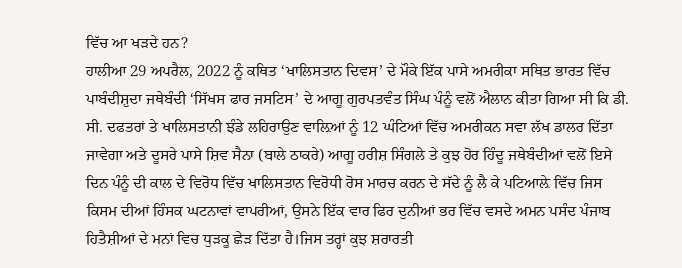ਵਿੱਚ ਆ ਖੜਦੇ ਹਨ?
ਹਾਲੀਆ 29 ਅਪਰੈਲ, 2022 ਨੂੰ ਕਥਿਤ ‘ਖਾਲਿਸਤਾਨ ਦਿਵਸ’ ਦੇ ਮੌਕੇ ਇੱਕ ਪਾਸੇ ਅਮਰੀਕਾ ਸਥਿਤ ਭਾਰਤ ਵਿੱਚ ਪਾਬੰਦੀਸ਼ੁਦਾ ਜਥੇਬੰਦੀ ‘ਸਿੱਖਸ ਫਾਰ ਜਸਟਿਸ’ ਦੇ ਆਗੂ ਗੁਰਪਤਵੰਤ ਸਿੰਘ ਪੰਨੂੰ ਵਲੋਂ ਐਲਾਨ ਕੀਤਾ ਗਿਆ ਸੀ ਕਿ ਡੀ. ਸੀ. ਦਫਤਰਾਂ ਤੇ ਖਾਲਿਸਤਾਨੀ ਝੰਡੇ ਲਹਿਰਾਉਣ ਵਾਲ਼ਿਆਂ ਨੂੰ 12 ਘੰਟਿਆਂ ਵਿੱਚ ਅਮਰੀਕਨ ਸਵਾ ਲੱਖ ਡਾਲਰ ਦਿੱਤਾ ਜਾਵੇਗਾ ਅਤੇ ਦੂਸਰੇ ਪਾਸੇ ਸ਼ਿਵ ਸੈਨਾ (ਬਾਲੇ ਠਾਕਰੇ) ਆਗੂ ਹਰੀਸ਼ ਸਿੰਗਲੇ ਤੇ ਕੁਝ ਹੋਰ ਹਿੰਦੂ ਜਥੇਬੰਦੀਆਂ ਵਲੋਂ ਇਸੇ ਦਿਨ ਪੰਨੂੰ ਦੀ ਕਾਲ ਦੇ ਵਿਰੋਧ ਵਿੱਚ ਖਾਲਿਸਤਾਨ ਵਿਰੋਧੀ ਰੋਸ ਮਾਰਚ ਕਰਨ ਦੇ ਸੱਦੇ ਨੂੰ ਲੈ ਕੇ ਪਟਿਆਲ਼ੇ ਵਿੱਚ ਜਿਸ ਕਿਸਮ ਦੀਆਂ ਹਿੰਸਕ ਘਟਨਾਵਾਂ ਵਾਪਰੀਆਂ, ਉਸਨੇ ਇੱਕ ਵਾਰ ਫਿਰ ਦੁਨੀਆਂ ਭਰ ਵਿੱਚ ਵਸਦੇ ਅਮਨ ਪਸੰਦ ਪੰਜਾਬ ਹਿਤੈਸ਼ੀਆਂ ਦੇ ਮਨਾਂ ਵਿਚ ਧੁੜਕੂ ਛੇੜ ਦਿੱਤਾ ਹੈ।ਜਿਸ ਤਰ੍ਹਾਂ ਕੁਝ ਸ਼ਰਾਰਤੀ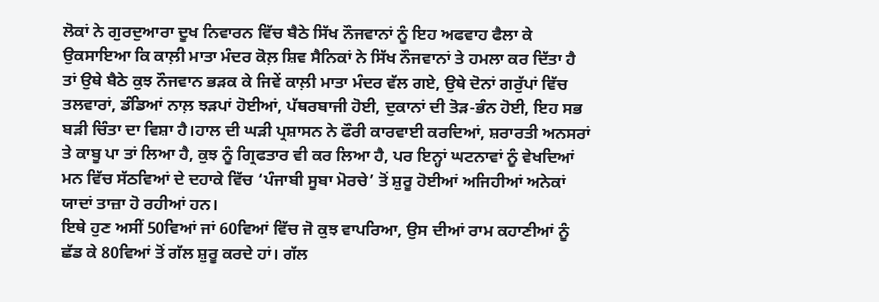ਲੋਕਾਂ ਨੇ ਗੁਰਦੁਆਰਾ ਦੂਖ ਨਿਵਾਰਨ ਵਿੱਚ ਬੈਠੇ ਸਿੱਖ ਨੌਜਵਾਨਾਂ ਨੂੰ ਇਹ ਅਫਵਾਹ ਫੈਲਾ ਕੇ ਉਕਸਾਇਆ ਕਿ ਕਾਲ਼ੀ ਮਾਤਾ ਮੰਦਰ ਕੋਲ਼ ਸ਼ਿਵ ਸੈਨਿਕਾਂ ਨੇ ਸਿੱਖ ਨੌਜਵਾਨਾਂ ਤੇ ਹਮਲਾ ਕਰ ਦਿੱਤਾ ਹੈ ਤਾਂ ਉਥੇ ਬੈਠੇ ਕੁਝ ਨੌਜਵਾਨ ਭੜਕ ਕੇ ਜਿਵੇਂ ਕਾਲ਼ੀ ਮਾਤਾ ਮੰਦਰ ਵੱਲ ਗਏ, ਉਥੇ ਦੋਨਾਂ ਗਰੁੱਪਾਂ ਵਿੱਚ ਤਲਵਾਰਾਂ, ਡੰਡਿਆਂ ਨਾਲ਼ ਝੜਪਾਂ ਹੋਈਆਂ, ਪੱਥਰਬਾਜੀ ਹੋਈ, ਦੁਕਾਨਾਂ ਦੀ ਤੋੜ-ਭੰਨ ਹੋਈ, ਇਹ ਸਭ ਬੜੀ ਚਿੰਤਾ ਦਾ ਵਿਸ਼ਾ ਹੈ।ਹਾਲ ਦੀ ਘੜੀ ਪ੍ਰਸ਼ਾਸਨ ਨੇ ਫੌਰੀ ਕਾਰਵਾਈ ਕਰਦਿਆਂ, ਸ਼ਰਾਰਤੀ ਅਨਸਰਾਂ ਤੇ ਕਾਬੂ ਪਾ ਤਾਂ ਲਿਆ ਹੈ, ਕੁਝ ਨੂੰ ਗ੍ਰਿਫਤਾਰ ਵੀ ਕਰ ਲਿਆ ਹੈ, ਪਰ ਇਨ੍ਹਾਂ ਘਟਨਾਵਾਂ ਨੂੰ ਵੇਖਦਿਆਂ ਮਨ ਵਿੱਚ ਸੱਠਵਿਆਂ ਦੇ ਦਹਾਕੇ ਵਿੱਚ ‘ਪੰਜਾਬੀ ਸੂਬਾ ਮੋਰਚੇ’ ਤੋਂ ਸ਼ੁਰੂ ਹੋਈਆਂ ਅਜਿਹੀਆਂ ਅਨੇਕਾਂ ਯਾਦਾਂ ਤਾਜ਼ਾ ਹੋ ਰਹੀਆਂ ਹਨ।
ਇਥੇ ਹੁਣ ਅਸੀਂ 50ਵਿਆਂ ਜਾਂ 60ਵਿਆਂ ਵਿੱਚ ਜੋ ਕੁਝ ਵਾਪਰਿਆ, ਉਸ ਦੀਆਂ ਰਾਮ ਕਹਾਣੀਆਂ ਨੂੰ ਛੱਡ ਕੇ 80ਵਿਆਂ ਤੋਂ ਗੱਲ ਸ਼ੁਰੂ ਕਰਦੇ ਹਾਂ। ਗੱਲ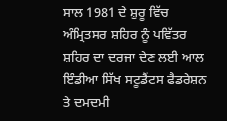ਸਾਲ 1981 ਦੇ ਸ਼ੁਰੂ ਵਿੱਚ ਅੰਮ੍ਰਿਤਸਰ ਸ਼ਹਿਰ ਨੂੰ ਪਵਿੱਤਰ ਸ਼ਹਿਰ ਦਾ ਦਰਜਾ ਦੇਣ ਲਈ ਆਲ ਇੰਡੀਆ ਸਿੱਖ ਸਟੂਡੈਂਟਸ ਫੈਡਰੇਸ਼ਨ ਤੇ ਦਮਦਮੀ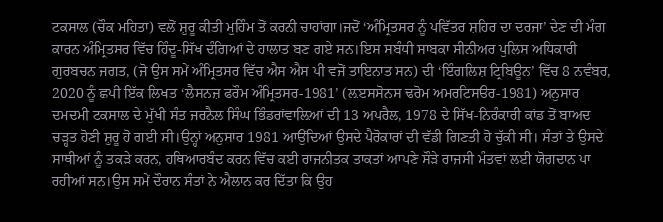ਟਕਸਾਲ (ਚੌਕ ਮਹਿਤਾ) ਵਲੋਂ ਸ਼ੁਰੂ ਕੀਤੀ ਮੁਹਿੰਮ ਤੋਂ ਕਰਨੀ ਚਾਹਾਂਗਾ।ਜਦੋਂ ‘ਅੰਮ੍ਰਿਤਸਰ ਨੂੰ ਪਵਿੱਤਰ ਸ਼ਹਿਰ ਦਾ ਦਰਜਾ’ ਦੇਣ ਦੀ ਮੰਗ ਕਾਰਨ ਅੰਮ੍ਰਿਤਸਰ ਵਿੱਚ ਹਿੰਦੂ-ਸਿੱਖ ਦੰਗਿਆਂ ਦੇ ਹਾਲਾਤ ਬਣ ਗਏ ਸਨ।ਇਸ ਸਬੰਧੀ ਸਾਬਕਾ ਸੀਨੀਅਰ ਪੁਲਿਸ ਅਧਿਕਾਰੀ ਗੁਰਬਚਨ ਜਗਤ, (ਜੋ ਉਸ ਸਮੇਂ ਅੰਮ੍ਰਿਤਸਰ ਵਿੱਚ ਐਸ ਐਸ ਪੀ ਵਜੋਂ ਤਾਇਨਾਤ ਸਨ) ਦੀ ‘ਇੰਗਲਿਸ਼ ਟ੍ਰਿਬਿਊਨ’ ਵਿੱਚ 8 ਨਵੰਬਰ, 2020 ਨੂੰ ਛਪੀ ਇੱਕ ਲਿਖਤ ‘ਲੈਸਨਜ਼ ਫਰੌਮ ਅੰਮ੍ਰਿਤਸਰ-1981’ (ਲ਼ੲਸਸੋਨਸ ਢਰੋਮ ਅਮਰਟਿਸੳਰ-1981) ਅਨੁਸਾਰ ਦਮਦਮੀ ਟਕਸਾਲ ਦੇ ਮੁੱਖੀ ਸੰਤ ਜਰਨੈਲ ਸਿੰਘ ਭਿੰਡਰਾਂਵਾਲ਼ਿਆਂ ਦੀ 13 ਅਪਰੈਲ, 1978 ਦੇ ਸਿੱਖ-ਨਿਰੰਕਾਰੀ ਕਾਂਡ ਤੋਂ ਬਾਅਦ ਚੜ੍ਹਤ ਹੋਣੀ ਸ਼ੁਰੂ ਹੋ ਗਈ ਸੀ।ਉਨ੍ਹਾਂ ਅਨੁਸਾਰ 1981 ਆਉਂਦਿਆਂ ਉਸਦੇ ਪੈਰੋਕਾਰਾਂ ਦੀ ਵੱਡੀ ਗਿਣਤੀ ਹੋ ਚੁੱਕੀ ਸੀ। ਸੰਤਾਂ ਤੇ ਉਸਦੇ ਸਾਥੀਆਂ ਨੂੰ ਤਕੜੇ ਕਰਨ, ਹਥਿਆਰਬੰਦ ਕਰਨ ਵਿੱਚ ਕਈ ਰਾਜਨੀਤਕ ਤਾਕਤਾਂ ਆਪਣੇ ਸੌੜੇ ਰਾਜਸੀ ਮੰਤਵਾਂ ਲਈ ਯੋਗਦਾਨ ਪਾ ਰਹੀਆਂ ਸਨ।ਉਸ ਸਮੇਂ ਦੌਰਾਨ ਸੰਤਾਂ ਨੇ ਐਲਾਨ ਕਰ ਦਿੱਤਾ ਕਿ ਉਹ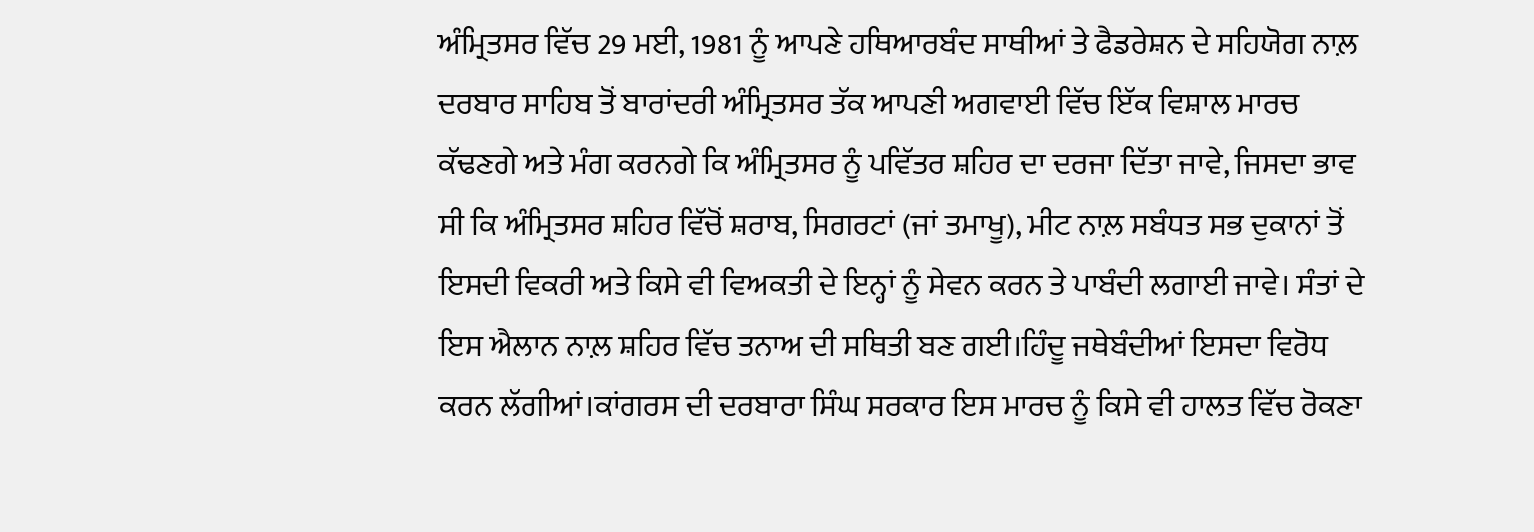ਅੰਮ੍ਰਿਤਸਰ ਵਿੱਚ 29 ਮਈ, 1981 ਨੂੰ ਆਪਣੇ ਹਥਿਆਰਬੰਦ ਸਾਥੀਆਂ ਤੇ ਫੈਡਰੇਸ਼ਨ ਦੇ ਸਹਿਯੋਗ ਨਾਲ਼ ਦਰਬਾਰ ਸਾਹਿਬ ਤੋਂ ਬਾਰਾਂਦਰੀ ਅੰਮ੍ਰਿਤਸਰ ਤੱਕ ਆਪਣੀ ਅਗਵਾਈ ਵਿੱਚ ਇੱਕ ਵਿਸ਼ਾਲ ਮਾਰਚ ਕੱਢਣਗੇ ਅਤੇ ਮੰਗ ਕਰਨਗੇ ਕਿ ਅੰਮ੍ਰਿਤਸਰ ਨੂੰ ਪਵਿੱਤਰ ਸ਼ਹਿਰ ਦਾ ਦਰਜਾ ਦਿੱਤਾ ਜਾਵੇ, ਜਿਸਦਾ ਭਾਵ ਸੀ ਕਿ ਅੰਮ੍ਰਿਤਸਰ ਸ਼ਹਿਰ ਵਿੱਚੋਂ ਸ਼ਰਾਬ, ਸਿਗਰਟਾਂ (ਜਾਂ ਤਮਾਖੂ), ਮੀਟ ਨਾਲ਼ ਸਬੰਧਤ ਸਭ ਦੁਕਾਨਾਂ ਤੋਂ ਇਸਦੀ ਵਿਕਰੀ ਅਤੇ ਕਿਸੇ ਵੀ ਵਿਅਕਤੀ ਦੇ ਇਨ੍ਹਾਂ ਨੂੰ ਸੇਵਨ ਕਰਨ ਤੇ ਪਾਬੰਦੀ ਲਗਾਈ ਜਾਵੇ। ਸੰਤਾਂ ਦੇ ਇਸ ਐਲਾਨ ਨਾਲ਼ ਸ਼ਹਿਰ ਵਿੱਚ ਤਨਾਅ ਦੀ ਸਥਿਤੀ ਬਣ ਗਈ।ਹਿੰਦੂ ਜਥੇਬੰਦੀਆਂ ਇਸਦਾ ਵਿਰੋਧ ਕਰਨ ਲੱਗੀਆਂ।ਕਾਂਗਰਸ ਦੀ ਦਰਬਾਰਾ ਸਿੰਘ ਸਰਕਾਰ ਇਸ ਮਾਰਚ ਨੂੰ ਕਿਸੇ ਵੀ ਹਾਲਤ ਵਿੱਚ ਰੋਕਣਾ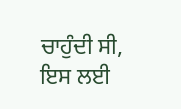ਚਾਹੁੰਦੀ ਸੀ, ਇਸ ਲਈ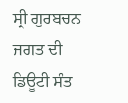ਸ੍ਰੀ ਗੁਰਬਚਨ ਜਗਤ ਦੀ ਡਿਊਟੀ ਸੰਤ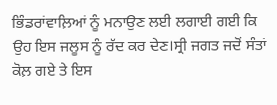ਭਿੰਡਰਾਂਵਾਲ਼ਿਆਂ ਨੂੰ ਮਨਾਉਣ ਲਈ ਲਗਾਈ ਗਈ ਕਿ ਉਹ ਇਸ ਜਲੂਸ ਨੂੰ ਰੱਦ ਕਰ ਦੇਣ।ਸ੍ਰੀ ਜਗਤ ਜਦੋਂ ਸੰਤਾਂ ਕੋਲ਼ ਗਏ ਤੇ ਇਸ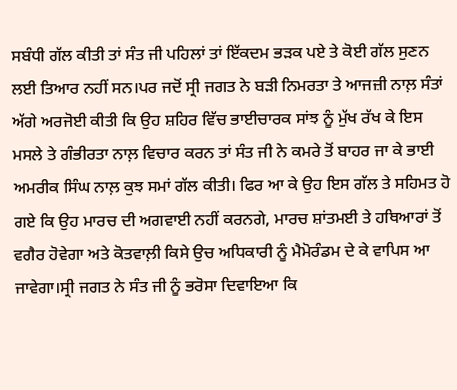ਸਬੰਧੀ ਗੱਲ ਕੀਤੀ ਤਾਂ ਸੰਤ ਜੀ ਪਹਿਲਾਂ ਤਾਂ ਇੱਕਦਮ ਭੜਕ ਪਏ ਤੇ ਕੋਈ ਗੱਲ ਸੁਣਨ ਲਈ ਤਿਆਰ ਨਹੀਂ ਸਨ।ਪਰ ਜਦੋਂ ਸ੍ਰੀ ਜਗਤ ਨੇ ਬੜੀ ਨਿਮਰਤਾ ਤੇ ਆਜਜ਼ੀ ਨਾਲ਼ ਸੰਤਾਂ ਅੱਗੇ ਅਰਜੋਈ ਕੀਤੀ ਕਿ ਉਹ ਸ਼ਹਿਰ ਵਿੱਚ ਭਾਈਚਾਰਕ ਸਾਂਝ ਨੂੰ ਮੁੱਖ ਰੱਖ ਕੇ ਇਸ ਮਸਲੇ ਤੇ ਗੰਭੀਰਤਾ ਨਾਲ਼ ਵਿਚਾਰ ਕਰਨ ਤਾਂ ਸੰਤ ਜੀ ਨੇ ਕਮਰੇ ਤੋਂ ਬਾਹਰ ਜਾ ਕੇ ਭਾਈ ਅਮਰੀਕ ਸਿੰਘ ਨਾਲ਼ ਕੁਝ ਸਮਾਂ ਗੱਲ ਕੀਤੀ। ਫਿਰ ਆ ਕੇ ਉਹ ਇਸ ਗੱਲ ਤੇ ਸਹਿਮਤ ਹੋ ਗਏ ਕਿ ਉਹ ਮਾਰਚ ਦੀ ਅਗਵਾਈ ਨਹੀਂ ਕਰਨਗੇ, ਮਾਰਚ ਸ਼ਾਂਤਮਈ ਤੇ ਹਥਿਆਰਾਂ ਤੋਂ ਵਗੈਰ ਹੋਵੇਗਾ ਅਤੇ ਕੋਤਵਾਲ਼ੀ ਕਿਸੇ ਉਚ ਅਧਿਕਾਰੀ ਨੂੰ ਮੈਮੋਰੰਡਮ ਦੇ ਕੇ ਵਾਪਿਸ ਆ ਜਾਵੇਗਾ।ਸ੍ਰੀ ਜਗਤ ਨੇ ਸੰਤ ਜੀ ਨੂੰ ਭਰੋਸਾ ਦਿਵਾਇਆ ਕਿ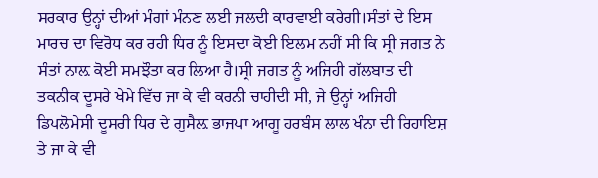ਸਰਕਾਰ ਉਨ੍ਹਾਂ ਦੀਆਂ ਮੰਗਾਂ ਮੰਨਣ ਲਈ ਜਲਦੀ ਕਾਰਵਾਈ ਕਰੇਗੀ।ਸੰਤਾਂ ਦੇ ਇਸ ਮਾਰਚ ਦਾ ਵਿਰੋਧ ਕਰ ਰਹੀ ਧਿਰ ਨੂੰ ਇਸਦਾ ਕੋਈ ਇਲਮ ਨਹੀਂ ਸੀ ਕਿ ਸ੍ਰੀ ਜਗਤ ਨੇ ਸੰਤਾਂ ਨਾਲ਼ ਕੋਈ ਸਮਝੌਤਾ ਕਰ ਲਿਆ ਹੈ।ਸ੍ਰੀ ਜਗਤ ਨੂੰ ਅਜਿਹੀ ਗੱਲਬਾਤ ਦੀ ਤਕਨੀਕ ਦੂਸਰੇ ਖੇਮੇ ਵਿੱਚ ਜਾ ਕੇ ਵੀ ਕਰਨੀ ਚਾਹੀਦੀ ਸੀ, ਜੇ ਉਨ੍ਹਾਂ ਅਜਿਹੀ ਡਿਪਲੋਮੇਸੀ ਦੂਸਰੀ ਧਿਰ ਦੇ ਗੁਸੈਲ਼ ਭਾਜਪਾ ਆਗੂ ਹਰਬੰਸ ਲਾਲ ਖੰਨਾ ਦੀ ਰਿਹਾਇਸ਼ ਤੇ ਜਾ ਕੇ ਵੀ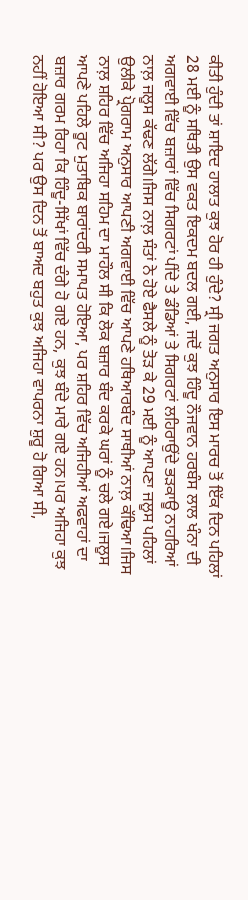ਕੀਤੀ ਹੁੰਦੀ ਤਾਂ ਸ਼ਾਇਦ ਹਾਲਾਤ ਕੁਝ ਹੋਰ ਹੀ ਹੁੰਦੇ? ਸ੍ਰੀ ਜਗਤ ਅਨੁਸਾਰ ਇਸ ਮਾਰਚ ਤੋਂ ਇੱਕ ਦਿਨ ਪਹਿਲਾਂ 28 ਮਈ ਨੂੰ ਸਥਿਤੀ ਉਸ ਵਕਤ ਇਕਦਮ ਬਦਲ ਗਈ, ਜਦੋਂ ਕੁਝ ਹਿੰਦੂ ਨੌਜਵਾਨ ਹਰਬੰਸ ਲਾਲ ਖੰਨਾ ਦੀ ਅਗਵਾਈ ਵਿੱਚ ਬਜ਼ਾਰਾਂ ਵਿੱਚ ਸਿਗਰਟਾਂ ਪੀਂਦੇ ਤੇ ਡੰਡਿਆਂ ਤੇ ਸਿਗਰਟਾਂ ਲਹਿਰਾਉਂਦੇ ਭੜਕਾਊ ਨਾਹਰਿਆਂ ਨਾਲ਼ ਜਲੂਸ ਕੱਢਣ ਲੱਗੇ।ਜਿਸ ਨਾਲ਼ ਸੰਤਾਂ ਨੇ ਹੋਏ ਫੈਸਲੇ ਨੂੰ ਤੋੜ ਕੇ 29 ਮਈ ਨੂੰ ਆਪਣਾ ਜਲੂਸ ਪਹਿਲਾਂ ਉਲੀਕੇ ਪ੍ਰੋਗਰਾਮ ਅਨੁਸਾਰ ਆਪਣੀ ਅਗਵਾਈ ਵਿੱਚ ਆਪਣੇ ਹਥਿਆਰਬੰਦ ਸਾਥੀਆਂ ਨਾਲ਼ ਕੱਢਿਆ।ਜਿਸ ਨਾਲ਼ ਸ਼ਹਿਰ ਵਿੱਚ ਅਜਿਹਾ ਸਹਿਮ ਦਾ ਮਾਹੌਲ ਸੀ ਕਿ ਲੋਕ ਬਜ਼ਾਰ ਬੰਦ ਕਰਕੇ ਘਰਾਂ ਨੂੰ ਚਲੇ ਗਏ।ਜਲੂਸ ਆਪਣੇ ਪਹਿਲੇ ਰੂਟ ਮੁਤਾਬਿਕ ਬਾਰਾਂਦਰੀ ਸਮਾਪਤ ਹੋਇਆ, ਪਰ ਸ਼ਹਿਰ ਵਿੱਚ ਅਜਿਹੀਆਂ ਅਫਵਾਹਾਂ ਦਾ ਬਜ਼ਾਰ ਗਰਮ ਰਿਹਾ ਕਿ ਹਿੰਦੂ-ਸਿੱਖਾਂ ਵਿੱਚ ਦੰਗੇ ਹੋ ਗਏ ਹਨ, ਕੁਝ ਬੰਦੇ ਮਾਰੇ ਗਏ ਹਨ।ਪਰ ਅਜਿਹਾ ਕੁਝ ਨਹੀਂ ਹੋਇਆ ਸੀ? ਪਰ ਉਸ ਦਿਨ ਤੋਂ ਬਾਅਦ ਬਹੁਤ ਕੁਝ ਅਜਿਹਾ ਵਾਪਰਨਾ ਸ਼ੁਰੂ ਹੋ ਗਿਆ ਸੀ,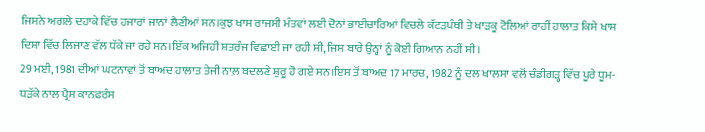ਜਿਸਨੇ ਅਗਲੇ ਦਹਾਕੇ ਵਿੱਚ ਹਜਾਰਾਂ ਜਾਨਾਂ ਲੈਣੀਆਂ ਸਨ।ਕੁਝ ਖਾਸ ਰਾਜਸੀ ਮੰਤਵਾਂ ਲਈ ਦੋਨਾਂ ਭਾਈਚਾਰਿਆਂ ਵਿਚਲੇ ਕੱਟੜਪੰਥੀ ਤੇ ਖਾੜਕੂ ਟੋਲਿਆਂ ਰਾਹੀਂ ਹਾਲਾਤ ਕਿਸੇ ਖਾਸ ਦਿਸ਼ਾ ਵਿੱਚ ਲਿਜਾਣ ਵੱਲ ਧੱਕੇ ਜਾ ਰਹੇ ਸਨ।ਇੱਕ ਅਜਿਹੀ ਸ਼ਤਰੰਜ ਵਿਛਾਈ ਜਾ ਰਹੀ ਸੀ, ਜਿਸ ਬਾਰੇ ਉਨ੍ਹਾਂ ਨੂੰ ਕੋਈ ਗਿਆਨ ਨਹੀਂ ਸੀ।
29 ਮਈ, 1981 ਦੀਆਂ ਘਟਨਾਵਾਂ ਤੋਂ ਬਾਅਦ ਹਾਲਾਤ ਤੇਜੀ ਨਾਲ਼ ਬਦਲਣੇ ਸ਼ੁਰੂ ਹੋ ਗਏ ਸਨ।ਇਸ ਤੋਂ ਬਾਅਦ 17 ਮਾਰਚ, 1982 ਨੂੰ ਦਲ ਖਾਲਸਾ ਵਲੋਂ ਚੰਡੀਗੜ੍ਹ ਵਿੱਚ ਪੂਰੇ ਧੂਮ-ਧੜੱਕੇ ਨਾਲ ਪ੍ਰੈਸ ਕਾਨਫਰੰਸ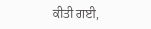ਕੀਤੀ ਗਈ,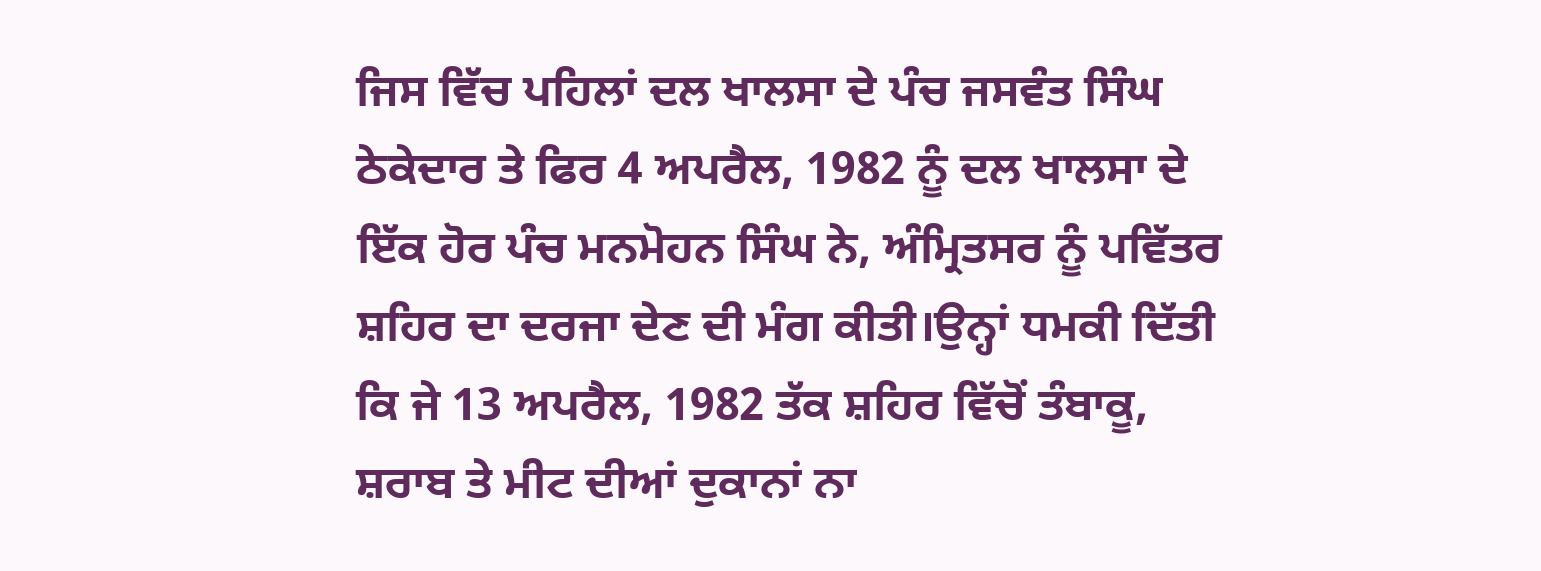ਜਿਸ ਵਿੱਚ ਪਹਿਲਾਂ ਦਲ ਖਾਲਸਾ ਦੇ ਪੰਚ ਜਸਵੰਤ ਸਿੰਘ ਠੇਕੇਦਾਰ ਤੇ ਫਿਰ 4 ਅਪਰੈਲ, 1982 ਨੂੰ ਦਲ ਖਾਲਸਾ ਦੇ ਇੱਕ ਹੋਰ ਪੰਚ ਮਨਮੋਹਨ ਸਿੰਘ ਨੇ, ਅੰਮ੍ਰਿਤਸਰ ਨੂੰ ਪਵਿੱਤਰ ਸ਼ਹਿਰ ਦਾ ਦਰਜਾ ਦੇਣ ਦੀ ਮੰਗ ਕੀਤੀ।ਉਨ੍ਹਾਂ ਧਮਕੀ ਦਿੱਤੀ ਕਿ ਜੇ 13 ਅਪਰੈਲ, 1982 ਤੱਕ ਸ਼ਹਿਰ ਵਿੱਚੋਂ ਤੰਬਾਕੂ, ਸ਼ਰਾਬ ਤੇ ਮੀਟ ਦੀਆਂ ਦੁਕਾਨਾਂ ਨਾ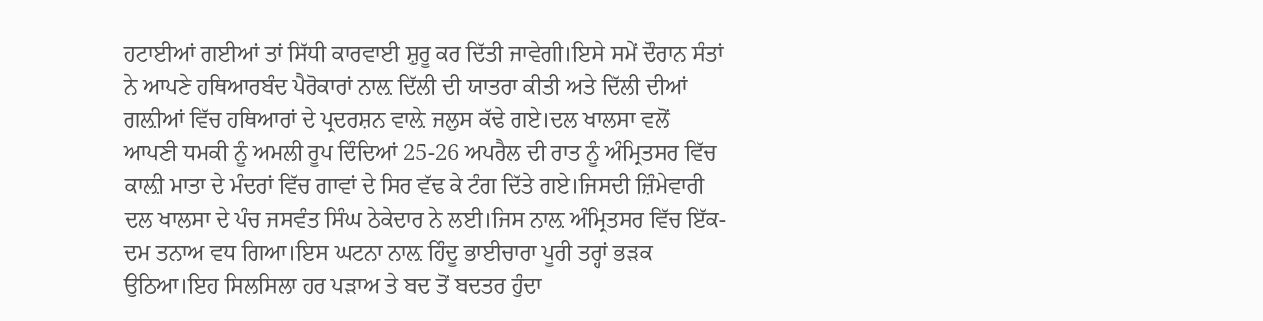ਹਟਾਈਆਂ ਗਈਆਂ ਤਾਂ ਸਿੱਧੀ ਕਾਰਵਾਈ ਸ਼ੁਰੂ ਕਰ ਦਿੱਤੀ ਜਾਵੇਗੀ।ਇਸੇ ਸਮੇਂ ਦੌਰਾਨ ਸੰਤਾਂ ਨੇ ਆਪਣੇ ਹਥਿਆਰਬੰਦ ਪੈਰੋਕਾਰਾਂ ਨਾਲ਼ ਦਿੱਲੀ ਦੀ ਯਾਤਰਾ ਕੀਤੀ ਅਤੇ ਦਿੱਲੀ ਦੀਆਂ ਗਲ਼ੀਆਂ ਵਿੱਚ ਹਥਿਆਰਾਂ ਦੇ ਪ੍ਰਦਰਸ਼ਨ ਵਾਲ਼ੇ ਜਲੁਸ ਕੱਢੇ ਗਏ।ਦਲ ਖਾਲਸਾ ਵਲੋਂ ਆਪਣੀ ਧਮਕੀ ਨੂੰ ਅਮਲੀ ਰੂਪ ਦਿੰਦਿਆਂ 25-26 ਅਪਰੈਲ ਦੀ ਰਾਤ ਨੂੰ ਅੰਮ੍ਰਿਤਸਰ ਵਿੱਚ ਕਾਲ਼ੀ ਮਾਤਾ ਦੇ ਮੰਦਰਾਂ ਵਿੱਚ ਗਾਵਾਂ ਦੇ ਸਿਰ ਵੱਢ ਕੇ ਟੰਗ ਦਿੱਤੇ ਗਏ।ਜਿਸਦੀ ਜ਼ਿੰਮੇਵਾਰੀ ਦਲ ਖਾਲਸਾ ਦੇ ਪੰਚ ਜਸਵੰਤ ਸਿੰਘ ਠੇਕੇਦਾਰ ਨੇ ਲਈ।ਜਿਸ ਨਾਲ਼ ਅੰਮ੍ਰਿਤਸਰ ਵਿੱਚ ਇੱਕ-ਦਮ ਤਨਾਅ ਵਧ ਗਿਆ।ਇਸ ਘਟਨਾ ਨਾਲ਼ ਹਿੰਦੂ ਭਾਈਚਾਰਾ ਪੂਰੀ ਤਰ੍ਹਾਂ ਭੜਕ ਉਠਿਆ।ਇਹ ਸਿਲਸਿਲਾ ਹਰ ਪੜਾਅ ਤੇ ਬਦ ਤੋਂ ਬਦਤਰ ਹੁੰਦਾ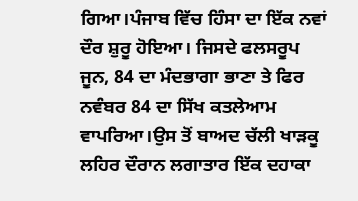ਗਿਆ।ਪੰਜਾਬ ਵਿੱਚ ਹਿੰਸਾ ਦਾ ਇੱਕ ਨਵਾਂ ਦੌਰ ਸ਼ੁਰੂ ਹੋਇਆ। ਜਿਸਦੇ ਫਲਸਰੂਪ ਜੂਨ, 84 ਦਾ ਮੰਦਭਾਗਾ ਭਾਣਾ ਤੇ ਫਿਰ ਨਵੰਬਰ 84 ਦਾ ਸਿੱਖ ਕਤਲੇਆਮ ਵਾਪਰਿਆ।ਉਸ ਤੋਂ ਬਾਅਦ ਚੱਲੀ ਖਾੜਕੂ ਲਹਿਰ ਦੌਰਾਨ ਲਗਾਤਾਰ ਇੱਕ ਦਹਾਕਾ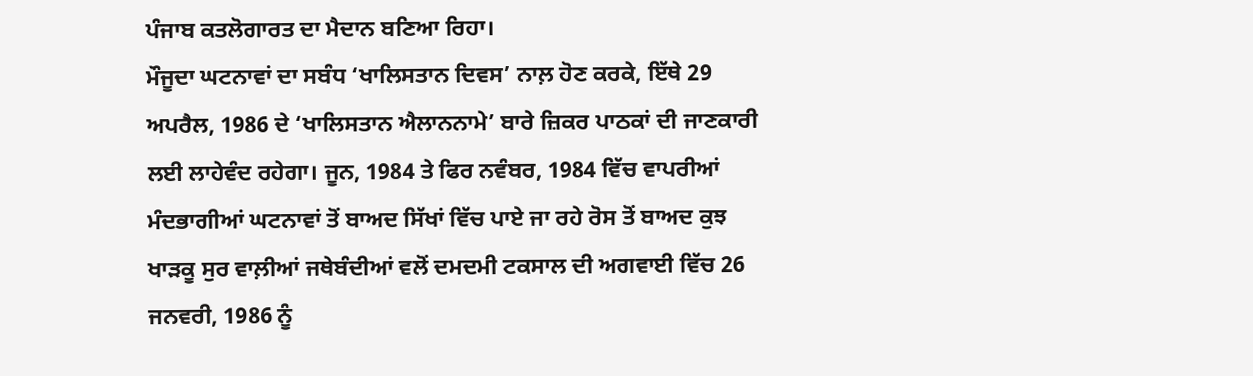ਪੰਜਾਬ ਕਤਲੋਗਾਰਤ ਦਾ ਮੈਦਾਨ ਬਣਿਆ ਰਿਹਾ।
ਮੌਜੂਦਾ ਘਟਨਾਵਾਂ ਦਾ ਸਬੰਧ ‘ਖਾਲਿਸਤਾਨ ਦਿਵਸ’ ਨਾਲ਼ ਹੋਣ ਕਰਕੇ, ਇੱਥੇ 29 ਅਪਰੈਲ, 1986 ਦੇ ‘ਖਾਲਿਸਤਾਨ ਐਲਾਨਨਾਮੇ’ ਬਾਰੇ ਜ਼ਿਕਰ ਪਾਠਕਾਂ ਦੀ ਜਾਣਕਾਰੀ ਲਈ ਲਾਹੇਵੰਦ ਰਹੇਗਾ। ਜੂਨ, 1984 ਤੇ ਫਿਰ ਨਵੰਬਰ, 1984 ਵਿੱਚ ਵਾਪਰੀਆਂ ਮੰਦਭਾਗੀਆਂ ਘਟਨਾਵਾਂ ਤੋਂ ਬਾਅਦ ਸਿੱਖਾਂ ਵਿੱਚ ਪਾਏ ਜਾ ਰਹੇ ਰੋਸ ਤੋਂ ਬਾਅਦ ਕੁਝ ਖਾੜਕੂ ਸੁਰ ਵਾਲ਼ੀਆਂ ਜਥੇਬੰਦੀਆਂ ਵਲੋਂ ਦਮਦਮੀ ਟਕਸਾਲ ਦੀ ਅਗਵਾਈ ਵਿੱਚ 26 ਜਨਵਰੀ, 1986 ਨੂੰ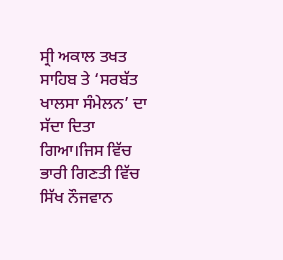ਸ੍ਰੀ ਅਕਾਲ ਤਖਤ ਸਾਹਿਬ ਤੇ ‘ਸਰਬੱਤ ਖਾਲਸਾ ਸੰਮੇਲਨ’ ਦਾ ਸੱਦਾ ਦਿਤਾ ਗਿਆ।ਜਿਸ ਵਿੱਚ ਭਾਰੀ ਗਿਣਤੀ ਵਿੱਚ ਸਿੱਖ ਨੌਜਵਾਨ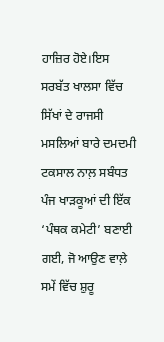ਹਾਜ਼ਿਰ ਹੋਏ।ਇਸ ਸਰਬੱਤ ਖਾਲਸਾ ਵਿੱਚ ਸਿੱਖਾਂ ਦੇ ਰਾਜਸੀ ਮਸਲਿਆਂ ਬਾਰੇ ਦਮਦਮੀ ਟਕਸਾਲ ਨਾਲ਼ ਸਬੰਧਤ ਪੰਜ ਖਾੜਕੂਆਂ ਦੀ ਇੱਕ ‘ਪੰਥਕ ਕਮੇਟੀ’ ਬਣਾਈ ਗਈ, ਜੋ ਆਉਣ ਵਾਲ਼ੇ ਸਮੇਂ ਵਿੱਚ ਸ਼ੁਰੂ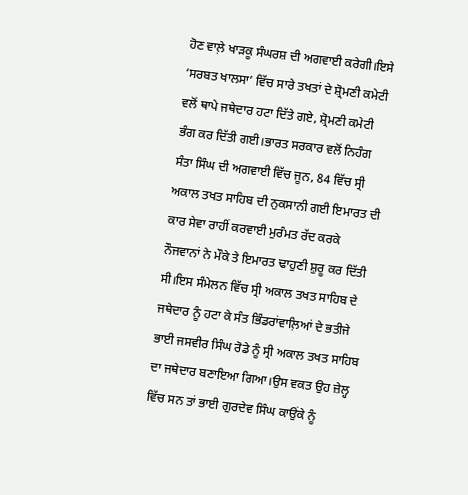ਹੋਣ ਵਾਲ਼ੇ ਖਾੜਕੂ ਸੰਘਰਸ਼ ਦੀ ਅਗਵਾਈ ਕਰੇਗੀ।ਇਸੇ ‘ਸਰਬਤ ਖਾਲਸਾ’ ਵਿੱਚ ਸਾਰੇ ਤਖਤਾਂ ਦੇ ਸ਼੍ਰੋਮਣੀ ਕਮੇਟੀ ਵਲੋਂ ਥਾਪੇ ਜਥੇਦਾਰ ਹਟਾ ਦਿੱਤੇ ਗਏ, ਸ਼੍ਰੋਮਣੀ ਕਮੇਟੀ ਭੰਗ ਕਰ ਦਿੱਤੀ ਗਈ।ਭਾਰਤ ਸਰਕਾਰ ਵਲੋਂ ਨਿਹੰਗ ਸੰਤਾ ਸਿੰਘ ਦੀ ਅਗਵਾਈ ਵਿੱਚ ਜੂਨ, 84 ਵਿੱਚ ਸ੍ਰੀ ਅਕਾਲ ਤਖਤ ਸਾਹਿਬ ਦੀ ਨੁਕਸਾਨੀ ਗਈ ਇਮਾਰਤ ਦੀ ਕਾਰ ਸੇਵਾ ਰਾਹੀਂ ਕਰਵਾਈ ਮੁਰੰਮਤ ਰੱਦ ਕਰਕੇ ਨੌਜਵਾਨਾਂ ਨੇ ਮੌਕੇ ਤੇ ਇਮਾਰਤ ਢਾਹੁਣੀ ਸ਼ੁਰੂ ਕਰ ਦਿੱਤੀ ਸੀ।ਇਸ ਸੰਮੇਲਨ ਵਿੱਚ ਸ੍ਰੀ ਅਕਾਲ ਤਖਤ ਸਾਹਿਬ ਦੇ ਜਥੇਦਾਰ ਨੂੰ ਹਟਾ ਕੇ ਸੰਤ ਭਿੰਡਰਾਂਵਾਲ਼ਿਆਂ ਦੇ ਭਤੀਜੇ ਭਾਈ ਜਸਵੀਰ ਸਿੰਘ ਰੋਡੇ ਨੂੰ ਸ੍ਰੀ ਅਕਾਲ ਤਖਤ ਸਾਹਿਬ ਦਾ ਜਥੇਦਾਰ ਬਣਾਇਆ ਗਿਆ।ਉਸ ਵਕਤ ਉਹ ਜ਼ੇਲ੍ਹ ਵਿੱਚ ਸਨ ਤਾਂ ਭਾਈ ਗੁਰਦੇਵ ਸਿੰਘ ਕਾਉਂਕੇ ਨੂੰ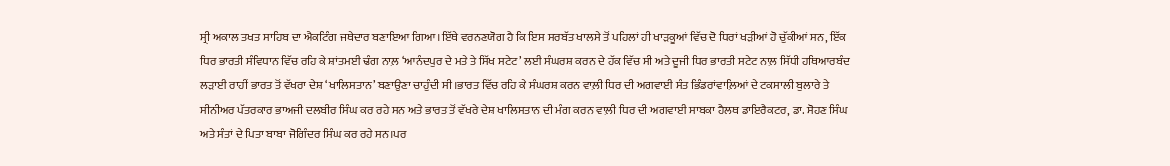ਸ੍ਰੀ ਅਕਾਲ ਤਖਤ ਸਾਹਿਬ ਦਾ ਐਕਟਿੰਗ ਜਥੇਦਾਰ ਬਣਾਇਆ ਗਿਆ।ਇੱਥੇ ਵਰਨਣਯੋਗ ਹੈ ਕਿ ਇਸ ਸਰਬੱਤ ਖਾਲਸੇ ਤੋਂ ਪਹਿਲਾਂ ਹੀ ਖਾੜਕੂਆਂ ਵਿੱਚ ਦੋ ਧਿਰਾਂ ਖੜੀਆਂ ਹੋ ਚੁੱਕੀਆਂ ਸਨ, ਇੱਕ ਧਿਰ ਭਾਰਤੀ ਸੰਵਿਧਾਨ ਵਿੱਚ ਰਹਿ ਕੇ ਸ਼ਾਂਤਮਈ ਢੰਗ ਨਾਲ਼ ‘ਆਨੰਦਪੁਰ ਦੇ ਮਤੇ ਤੇ ਸਿੱਖ ਸਟੇਟ’ ਲਈ ਸੰਘਰਸ਼ ਕਰਨ ਦੇ ਹੱਕ ਵਿੱਚ ਸੀ ਅਤੇ ਦੂਜੀ ਧਿਰ ਭਾਰਤੀ ਸਟੇਟ ਨਾਲ਼ ਸਿੱਧੀ ਹਥਿਆਰਬੰਦ ਲੜਾਈ ਰਾਹੀਂ ਭਾਰਤ ਤੋਂ ਵੱਖਰਾ ਦੇਸ਼ ‘ਖਾਲਿਸਤਾਨ’ ਬਣਾਉਣਾ ਚਾਹੁੰਦੀ ਸੀ।ਭਾਰਤ ਵਿੱਚ ਰਹਿ ਕੇ ਸੰਘਰਸ਼ ਕਰਨ ਵਾਲ਼ੀ ਧਿਰ ਦੀ ਅਗਵਾਈ ਸੰਤ ਭਿੰਡਰਾਂਵਾਲ਼ਿਆਂ ਦੇ ਟਕਸਾਲੀ ਬੁਲਾਰੇ ਤੇ ਸੀਨੀਅਰ ਪੱਤਰਕਾਰ ਭਾਅਜੀ ਦਲਬੀਰ ਸਿੰਘ ਕਰ ਰਹੇ ਸਨ ਅਤੇ ਭਾਰਤ ਤੋਂ ਵੱਖਰੇ ਦੇਸ਼ ਖਾਲਿਸਤਾਨ ਦੀ ਮੰਗ ਕਰਨ ਵਾਲ਼ੀ ਧਿਰ ਦੀ ਅਗਵਾਈ ਸਾਬਕਾ ਹੈਲਥ ਡਾਇਰੈਕਟਰ, ਡਾ. ਸੋਹਣ ਸਿੰਘ ਅਤੇ ਸੰਤਾਂ ਦੇ ਪਿਤਾ ਬਾਬਾ ਜੋਗਿੰਦਰ ਸਿੰਘ ਕਰ ਰਹੇ ਸਨ।ਪਰ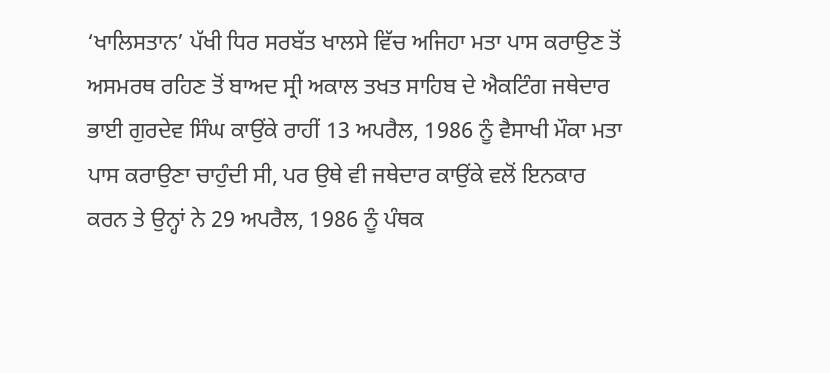‘ਖਾਲਿਸਤਾਨ’ ਪੱਖੀ ਧਿਰ ਸਰਬੱਤ ਖਾਲਸੇ ਵਿੱਚ ਅਜਿਹਾ ਮਤਾ ਪਾਸ ਕਰਾਉਣ ਤੋਂ ਅਸਮਰਥ ਰਹਿਣ ਤੋਂ ਬਾਅਦ ਸ੍ਰੀ ਅਕਾਲ ਤਖਤ ਸਾਹਿਬ ਦੇ ਐਕਟਿੰਗ ਜਥੇਦਾਰ ਭਾਈ ਗੁਰਦੇਵ ਸਿੰਘ ਕਾਉਂਕੇ ਰਾਹੀਂ 13 ਅਪਰੈਲ, 1986 ਨੂੰ ਵੈਸਾਖੀ ਮੌਕਾ ਮਤਾ ਪਾਸ ਕਰਾਉਣਾ ਚਾਹੁੰਦੀ ਸੀ, ਪਰ ਉਥੇ ਵੀ ਜਥੇਦਾਰ ਕਾਉਂਕੇ ਵਲੋਂ ਇਨਕਾਰ ਕਰਨ ਤੇ ਉਨ੍ਹਾਂ ਨੇ 29 ਅਪਰੈਲ, 1986 ਨੂੰ ਪੰਥਕ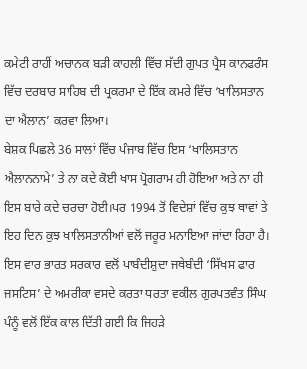ਕਮੇਟੀ ਰਾਹੀਂ ਅਚਾਨਕ ਬੜੀ ਕਾਹਲੀ ਵਿੱਚ ਸੱਦੀ ਗੁਪਤ ਪ੍ਰੈਸ ਕਾਨਫਰੰਸ ਵਿੱਚ ਦਰਬਾਰ ਸਾਹਿਬ ਦੀ ਪ੍ਰਕਰਮਾ ਦੇ ਇੱਕ ਕਮਰੇ ਵਿੱਚ ‘ਖਾਲਿਸਤਾਨ ਦਾ ਐਲਾਨ’ ਕਰਵਾ ਲਿਆ।
ਬੇਸ਼ਕ ਪਿਛਲੇ 36 ਸਾਲਾਂ ਵਿੱਚ ਪੰਜਾਬ ਵਿੱਚ ਇਸ ‘ਖਾਲਿਸਤਾਨ ਐਲਾਨਨਾਮੇ’ ਤੇ ਨਾ ਕਦੇ ਕੋਈ ਖਾਸ ਪ੍ਰੋਗਰਾਮ ਹੀ ਹੋਇਆ ਅਤੇ ਨਾ ਹੀ ਇਸ ਬਾਰੇ ਕਦੇ ਚਰਚਾ ਹੋਈ।ਪਰ 1994 ਤੋਂ ਵਿਦੇਸ਼ਾਂ ਵਿੱਚ ਕੁਝ ਥਾਵਾਂ ਤੇ ਇਹ ਦਿਨ ਕੁਝ ਖਾਲਿਸਤਾਨੀਆਂ ਵਲੋਂ ਜਰੂਰ ਮਨਾਇਆ ਜਾਂਦਾ ਰਿਹਾ ਹੈ। ਇਸ ਵਾਰ ਭਾਰਤ ਸਰਕਾਰ ਵਲੋਂ ਪਾਬੰਦੀਸ਼ੁਦਾ ਜਥੇਬੰਦੀ ‘ਸਿੱਖਸ ਫਾਰ ਜਸਟਿਸ’ ਦੇ ਅਮਰੀਕਾ ਵਸਦੇ ਕਰਤਾ ਧਰਤਾ ਵਕੀਲ ਗੁਰਪਤਵੰਤ ਸਿੰਘ ਪੰਨੂੰ ਵਲੋਂ ਇੱਕ ਕਾਲ ਦਿੱਤੀ ਗਈ ਕਿ ਜਿਹੜੇ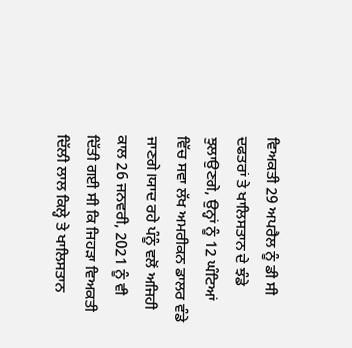ਵਿਅਕਤੀ 29 ਅਪਰੈਲ ਨੂੰ ਡੀ ਸੀ ਦਫਤਰਾਂ ਤੇ ਖਾਲਿਸਤਾਨ ਦੇ ਝੰਡੇ ਝੁਲਾਉਣਗੇ, ਉਨ੍ਹਾਂ ਨੂੰ 12 ਘੰਟਿਆਂ ਵਿੱਚ ਸਵਾ ਲੱਖ ਅਮਰੀਕਨ ਡਾਲਰ ਵੰਡੇ ਜਾਣਗੇ।ਯਾਦ ਰਹੇ ਪੰਨੂੰ ਵਲੋਂ ਅਜਿਹੀ ਕਾਲ 26 ਜਨਵਰੀ, 2021 ਨੂੰ ਵੀ ਦਿੱਤੀ ਗਈ ਸੀ ਕਿ ਜਿਹੜਾ ਵਿਅਕਤੀ ਦਿੱਲੀ ਲਾਲ ਕਿਲ੍ਹੇ ਤੇ ਖਾਲਿਸਤਾਨ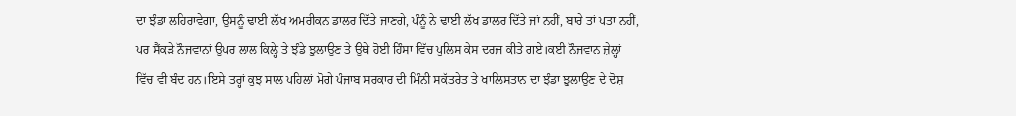ਦਾ ਝੰਡਾ ਲਹਿਰਾਵੇਗਾ, ਉਸਨੂੰ ਢਾਈ ਲੱਖ ਅਮਰੀਕਨ ਡਾਲਰ ਦਿੱਤੇ ਜਾਣਗੇ, ਪੰਨੂੰ ਨੇ ਢਾਈ ਲੱਖ ਡਾਲਰ ਦਿੱਤੇ ਜਾਂ ਨਹੀਂ, ਬਾਰੇ ਤਾਂ ਪਤਾ ਨਹੀਂ, ਪਰ ਸੈਂਕੜੇ ਨੌਜਵਾਨਾਂ ਉਪਰ ਲਾਲ ਕਿਲ੍ਹੇ ਤੇ ਝੰਡੇ ਝੁਲਾਉਣ ਤੇ ਉਥੇ ਹੋਈ ਹਿੰਸਾ ਵਿੱਚ ਪੁਲਿਸ ਕੇਸ ਦਰਜ ਕੀਤੇ ਗਏ।ਕਈ ਨੌਜਵਾਨ ਜ਼ੇਲ੍ਹਾਂ ਵਿੱਚ ਵੀ ਬੰਦ ਹਨ।ਇਸੇ ਤਰ੍ਹਾਂ ਕੁਝ ਸਾਲ ਪਹਿਲਾਂ ਮੋਗੇ ਪੰਜਾਬ ਸਰਕਾਰ ਦੀ ਮਿੰਨੀ ਸਕੱਤਰੇਤ ਤੇ ਖਾਲਿਸਤਾਨ ਦਾ ਝੰਡਾ ਝੁਲਾਉਣ ਦੇ ਦੋਸ਼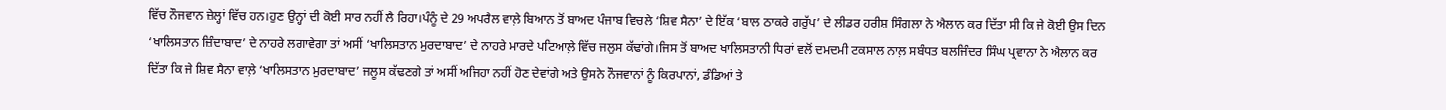ਵਿੱਚ ਨੌਜਵਾਨ ਜ਼ੇਲ੍ਹਾਂ ਵਿੱਚ ਹਨ।ਹੁਣ ਉਨ੍ਹਾਂ ਦੀ ਕੋਈ ਸਾਰ ਨਹੀਂ ਲੈ ਰਿਹਾ।ਪੰਨੂੰ ਦੇ 29 ਅਪਰੈਲ ਵਾਲ਼ੇ ਬਿਆਨ ਤੋਂ ਬਾਅਦ ਪੰਜਾਬ ਵਿਚਲੇ ‘ਸ਼ਿਵ ਸੈਨਾ’ ਦੇ ਇੱਕ ‘ਬਾਲ ਠਾਕਰੇ ਗਰੁੱਪ’ ਦੇ ਲੀਡਰ ਹਰੀਸ਼ ਸਿੰਗਲਾ ਨੇ ਐਲਾਨ ਕਰ ਦਿੱਤਾ ਸੀ ਕਿ ਜੇ ਕੋਈ ਉਸ ਦਿਨ ‘ਖਾਲਿਸਤਾਨ ਜ਼ਿੰਦਾਬਾਦ’ ਦੇ ਨਾਹਰੇ ਲਗਾਵੇਗਾ ਤਾਂ ਅਸੀਂ ‘ਖਾਲਿਸਤਾਨ ਮੁਰਦਾਬਾਦ’ ਦੇ ਨਾਹਰੇ ਮਾਰਦੇ ਪਟਿਆਲ਼ੇ ਵਿੱਚ ਜਲੁਸ ਕੱਢਾਂਗੇ।ਜਿਸ ਤੋਂ ਬਾਅਦ ਖਾਲਿਸਤਾਨੀ ਧਿਰਾਂ ਵਲੋਂ ਦਮਦਮੀ ਟਕਸਾਲ ਨਾਲ਼ ਸਬੰਧਤ ਬਲਜਿੰਦਰ ਸਿੰਘ ਪ੍ਰਵਾਨਾ ਨੇ ਐਲਾਨ ਕਰ ਦਿੱਤਾ ਕਿ ਜੇ ਸ਼ਿਵ ਸੈਨਾ ਵਾਲ਼ੇ ‘ਖਾਲਿਸਤਾਨ ਮੁਰਦਾਬਾਦ’ ਜਲੂਸ ਕੱਢਣਗੇ ਤਾਂ ਅਸੀਂ ਅਜਿਹਾ ਨਹੀਂ ਹੋਣ ਦੇਵਾਂਗੇ ਅਤੇ ਉਸਨੇ ਨੌਜਵਾਨਾਂ ਨੂੰ ਕਿਰਪਾਨਾਂ, ਡੰਡਿਆਂ ਤੇ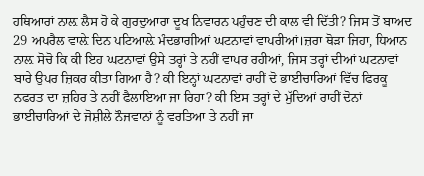ਹਥਿਆਰਾਂ ਨਾਲ਼ ਲੈਸ ਹੋ ਕੇ ਗੁਰਦੁਆਰਾ ਦੂਖ ਨਿਵਾਰਨ ਪਹੁੰਚਣ ਦੀ ਕਾਲ ਵੀ ਦਿੱਤੀ? ਜਿਸ ਤੋਂ ਬਾਅਦ 29 ਅਪਰੈਲ ਵਾਲ਼ੇ ਦਿਨ ਪਟਿਆਲ਼ੇ ਮੰਦਭਾਗੀਆਂ ਘਟਨਾਵਾਂ ਵਾਪਰੀਆਂ।ਜ਼ਰਾ ਥੋੜਾ ਜਿਹਾ, ਧਿਆਨ ਨਾਲ਼ ਸੋਚੋ ਕਿ ਕੀ ਇਹ ਘਟਨਾਵਾਂ ਉਸੇ ਤਰ੍ਹਾਂ ਤੇ ਨਹੀਂ ਵਾਪਰ ਰਹੀਆਂ, ਜਿਸ ਤਰ੍ਹਾਂ ਦੀਆਂ ਘਟਨਾਵਾਂ ਬਾਰੇ ਉਪਰ ਜ਼ਿਕਰ ਕੀਤਾ ਗਿਆ ਹੈ? ਕੀ ਇਨ੍ਹਾਂ ਘਟਨਾਵਾਂ ਰਾਹੀਂ ਦੋ ਭਾਈਚਾਰਿਆਂ ਵਿੱਚ ਫਿਰਕੂ ਨਫਰਤ ਦਾ ਜ਼ਹਿਰ ਤੇ ਨਹੀਂ ਫੈਲਾਇਆ ਜਾ ਰਿਹਾ? ਕੀ ਇਸ ਤਰ੍ਹਾਂ ਦੇ ਮੁੱਦਿਆਂ ਰਾਹੀਂ ਦੋਨਾਂ ਭਾਈਚਾਰਿਆਂ ਦੇ ਜੋਸ਼ੀਲੇ ਨੌਜਵਾਨਾਂ ਨੂੰ ਵਰਤਿਆ ਤੇ ਨਹੀਂ ਜਾ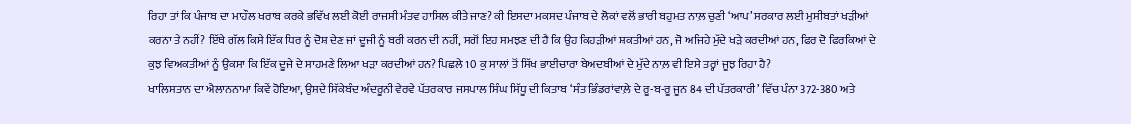ਰਿਹਾ ਤਾਂ ਕਿ ਪੰਜਾਬ ਦਾ ਮਾਹੌਲ ਖਰਾਬ ਕਰਕੇ ਭਵਿੱਖ ਲਈ ਕੋਈ ਰਾਜਸੀ ਮੰਤਵ ਹਾਸਿਲ ਕੀਤੇ ਜਾਣ? ਕੀ ਇਸਦਾ ਮਕਸਦ ਪੰਜਾਬ ਦੇ ਲੋਕਾਂ ਵਲੋਂ ਭਾਰੀ ਬਹੁਮਤ ਨਾਲ਼ ਚੁਣੀ ‘ਆਪ’ ਸਰਕਾਰ ਲਈ ਮੁਸੀਬਤਾਂ ਖੜੀਆਂ ਕਰਨਾ ਤੇ ਨਹੀਂ? ਇੱਥੇ ਗੱਲ ਕਿਸੇ ਇੱਕ ਧਿਰ ਨੂੰ ਦੋਸ਼ ਦੇਣ ਜਾਂ ਦੂਜੀ ਨੂੰ ਬਰੀ ਕਰਨ ਦੀ ਨਹੀਂ, ਸਗੋਂ ਇਹ ਸਮਝਣ ਦੀ ਹੈ ਕਿ ਉਹ ਕਿਹੜੀਆਂ ਸ਼ਕਤੀਆਂ ਹਨ, ਜੋ ਅਜਿਹੇ ਮੁੱਦੇ ਖੜੇ ਕਰਦੀਆਂ ਹਨ, ਫਿਰ ਦੋ ਫਿਰਕਿਆਂ ਦੇ ਕੁਝ ਵਿਅਕਤੀਆਂ ਨੂੰ ਉਕਸਾ ਕਿ ਇੱਕ ਦੂਜੇ ਦੇ ਸਾਹਮਣੇ ਲਿਆ ਖੜਾ ਕਰਦੀਆਂ ਹਨ? ਪਿਛਲੇ 10 ਕੁ ਸਾਲਾਂ ਤੋਂ ਸਿੱਖ ਭਾਈਚਾਰਾ ਬੇਅਦਬੀਆਂ ਦੇ ਮੁੱਦੇ ਨਾਲ਼ ਵੀ ਇਸੇ ਤਰ੍ਹਾਂ ਜੂਝ ਰਿਹਾ ਹੈ?
ਖਾਲਿਸਤਾਨ ਦਾ ਐਲਾਨਨਾਮਾ ਕਿਵੇਂ ਹੋਇਆ, ਉਸਦੇ ਸਿੱਕੇਬੰਦ ਅੰਦਰੂਨੀ ਵੇਰਵੇ ਪੱਤਰਕਾਰ ਜਸਪਾਲ ਸਿੰਘ ਸਿੱਧੂ ਦੀ ਕਿਤਾਬ ‘ਸੰਤ ਭਿੰਡਰਾਂਵਾਲ਼ੇ ਦੇ ਰੂ-ਬ-ਰੂ ਜੂਨ 84 ਦੀ ਪੱਤਰਕਾਰੀ’ ਵਿੱਚ ਪੰਨਾ 372-380 ਅਤੇ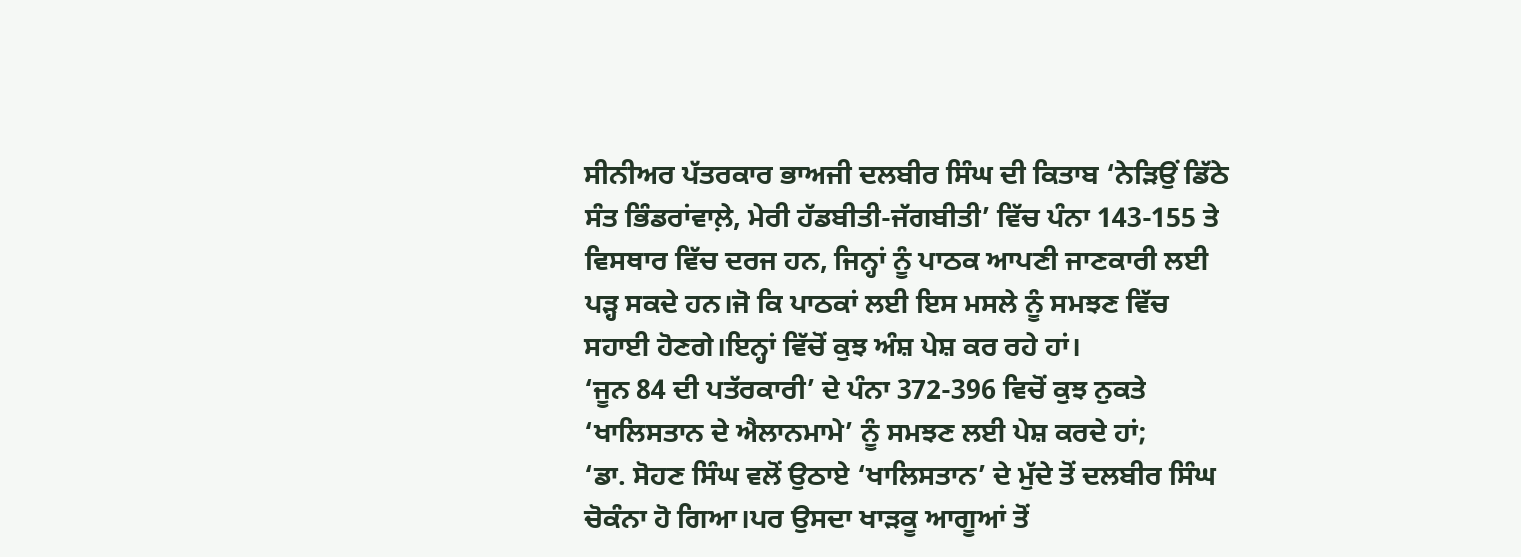ਸੀਨੀਅਰ ਪੱਤਰਕਾਰ ਭਾਅਜੀ ਦਲਬੀਰ ਸਿੰਘ ਦੀ ਕਿਤਾਬ ‘ਨੇੜਿਉਂ ਡਿੱਠੇ ਸੰਤ ਭਿੰਡਰਾਂਵਾਲ਼ੇ, ਮੇਰੀ ਹੱਡਬੀਤੀ-ਜੱਗਬੀਤੀ’ ਵਿੱਚ ਪੰਨਾ 143-155 ਤੇ ਵਿਸਥਾਰ ਵਿੱਚ ਦਰਜ ਹਨ, ਜਿਨ੍ਹਾਂ ਨੂੰ ਪਾਠਕ ਆਪਣੀ ਜਾਣਕਾਰੀ ਲਈ ਪੜ੍ਹ ਸਕਦੇ ਹਨ।ਜੋ ਕਿ ਪਾਠਕਾਂ ਲਈ ਇਸ ਮਸਲੇ ਨੂੰ ਸਮਝਣ ਵਿੱਚ ਸਹਾਈ ਹੋਣਗੇ।ਇਨ੍ਹਾਂ ਵਿੱਚੋਂ ਕੁਝ ਅੰਸ਼ ਪੇਸ਼ ਕਰ ਰਹੇ ਹਾਂ।
‘ਜੂਨ 84 ਦੀ ਪਤੱਰਕਾਰੀ’ ਦੇ ਪੰਨਾ 372-396 ਵਿਚੋਂ ਕੁਝ ਨੁਕਤੇ ‘ਖਾਲਿਸਤਾਨ ਦੇ ਐਲਾਨਮਾਮੇ’ ਨੂੰ ਸਮਝਣ ਲਈ ਪੇਸ਼ ਕਰਦੇ ਹਾਂ;
‘ਡਾ. ਸੋਹਣ ਸਿੰਘ ਵਲੋਂ ਉਠਾਏ ‘ਖਾਲਿਸਤਾਨ’ ਦੇ ਮੁੱਦੇ ਤੋਂ ਦਲਬੀਰ ਸਿੰਘ ਚੋਕੰਨਾ ਹੋ ਗਿਆ।ਪਰ ਉਸਦਾ ਖਾੜਕੂ ਆਗੂਆਂ ਤੋਂ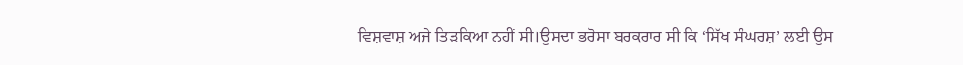ਵਿਸ਼ਵਾਸ਼ ਅਜੇ ਤਿੜਕਿਆ ਨਹੀਂ ਸੀ।ਉਸਦਾ ਭਰੋਸਾ ਬਰਕਰਾਰ ਸੀ ਕਿ ‘ਸਿੱਖ ਸੰਘਰਸ਼’ ਲਈ ਉਸ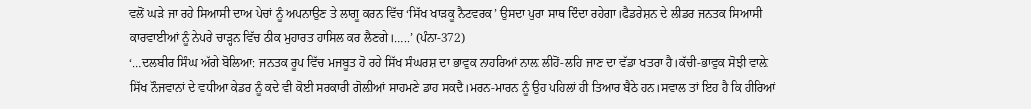ਵਲੋਂ ਘੜੇ ਜਾ ਰਹੇ ਸਿਆਸੀ ਦਾਅ ਪੇਚਾਂ ਨੂੰ ਅਪਨਾਉਣ ਤੇ ਲਾਗੂ ਕਰਨ ਵਿੱਚ ‘ਸਿੱਖ ਖਾੜਕੂ ਨੈਟਵਰਕ’ ਉਸਦਾ ਪੁਰਾ ਸਾਥ ਦਿੰਦਾ ਰਹੇਗਾ।ਫੈਡਰੇਸ਼ਨ ਦੇ ਲੀਡਰ ਜਨਤਕ ਸਿਆਸੀ ਕਾਰਵਾਈਆਂ ਨੂੰ ਨੇਪਰੇ ਚਾੜ੍ਹਨ ਵਿੱਚ ਠੀਕ ਮੁਹਾਰਤ ਹਾਸਿਲ ਕਰ ਲੈਣਗੇ।…..’ (ਪੰਨਾ-372)
‘…ਦਲਬੀਰ ਸਿੰਘ ਅੱਗੇ ਬੋਲਿਆ: ਜਨਤਕ ਰੂਪ ਵਿੱਚ ਮਜਬੂਤ ਹੋ ਰਹੇ ਸਿੱਖ ਸੰਘਰਸ਼ ਦਾ ਭਾਵੁਕ ਨਾਹਰਿਆਂ ਨਾਲ਼ ਲੀਹੋਂ-ਲਹਿ ਜਾਣ ਦਾ ਵੱਡਾ ਖਤਰਾ ਹੈ।ਕੱਚੀ-ਭਾਵੁਕ ਸੋਝੀ ਵਾਲ਼ੇ ਸਿੱਖ ਨੌਜਵਾਨਾਂ ਦੇ ਵਧੀਆ ਕੇਡਰ ਨੂੰ ਕਦੇ ਵੀ ਕੋਈ ਸਰਕਾਰੀ ਗੋਲ਼ੀਆਂ ਸਾਹਮਣੇ ਡਾਹ ਸਕਦੈ।ਮਰਨ-ਮਾਰਨ ਨੂੰ ਉਹ ਪਹਿਲਾਂ ਹੀ ਤਿਆਰ ਬੈਠੇ ਹਨ।ਸਵਾਲ ਤਾਂ ਇਹ ਹੈ ਕਿ ਹੀਰਿਆਂ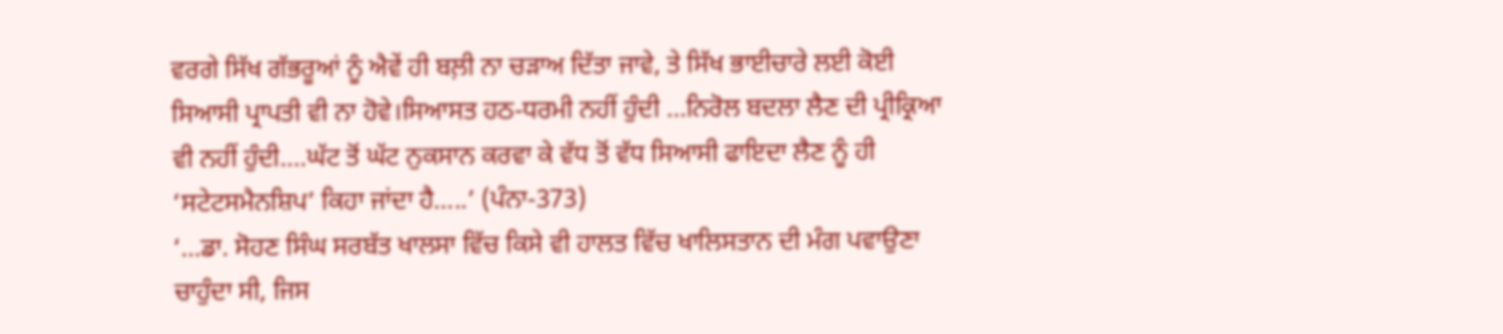ਵਰਗੇ ਸਿੱਖ ਗੱਭਰੂਆਂ ਨੂੰ ਐਵੇਂ ਹੀ ਬਲ਼ੀ ਨਾ ਚੜਾਅ ਦਿੱਤਾ ਜਾਵੇ, ਤੇ ਸਿੱਖ ਭਾਈਚਾਰੇ ਲਈ ਕੋਈ ਸਿਆਸੀ ਪ੍ਰਾਪਤੀ ਵੀ ਨਾ ਹੋਵੇ।ਸਿਆਸਤ ਹਠ-ਧਰਮੀ ਨਹੀਂ ਹੁੰਦੀ …ਨਿਰੋਲ ਬਦਲਾ ਲੈਣ ਦੀ ਪ੍ਰੀਕ੍ਰਿਆ ਵੀ ਨਹੀਂ ਹੁੰਦੀ….ਘੱਟ ਤੋਂ ਘੱਟ ਨੁਕਸਾਨ ਕਰਵਾ ਕੇ ਵੱਧ ਤੋਂ ਵੱਧ ਸਿਆਸੀ ਫਾਇਦਾ ਲੈਣ ਨੂੰ ਹੀ ‘ਸਟੇਟਸਮੈਨਸ਼ਿਪ’ ਕਿਹਾ ਜਾਂਦਾ ਹੈ…..’ (ਪੰਨਾ-373)
‘…ਡਾ. ਸੋਹਣ ਸਿੰਘ ਸਰਬੱਤ ਖਾਲਸਾ ਵਿੱਚ ਕਿਸੇ ਵੀ ਹਾਲਤ ਵਿੱਚ ਖਾਲਿਸਤਾਨ ਦੀ ਮੰਗ ਪਵਾਉਣਾ ਚਾਹੁੰਦਾ ਸੀ, ਜਿਸ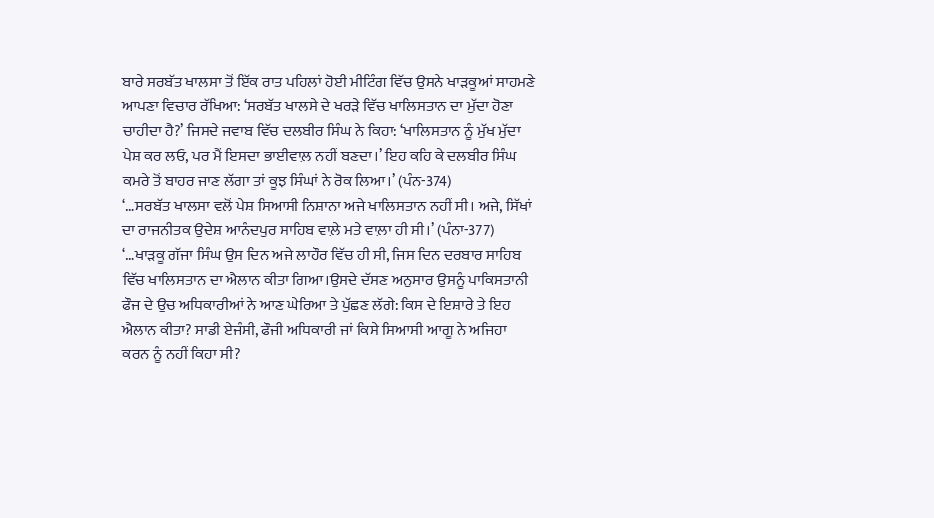ਬਾਰੇ ਸਰਬੱਤ ਖਾਲਸਾ ਤੋਂ ਇੱਕ ਰਾਤ ਪਹਿਲਾਂ ਹੋਈ ਮੀਟਿੰਗ ਵਿੱਚ ਉਸਨੇ ਖਾੜਕੂਆਂ ਸਾਹਮਣੇ ਆਪਣਾ ਵਿਚਾਰ ਰੱਖਿਆ: ‘ਸਰਬੱਤ ਖਾਲਸੇ ਦੇ ਖਰੜੇ ਵਿੱਚ ਖਾਲਿਸਤਾਨ ਦਾ ਮੁੱਦਾ ਹੋਣਾ ਚਾਹੀਦਾ ਹੈ?’ ਜਿਸਦੇ ਜਵਾਬ ਵਿੱਚ ਦਲਬੀਰ ਸਿੰਘ ਨੇ ਕਿਹਾ: ‘ਖਾਲਿਸਤਾਨ ਨੂੰ ਮੁੱਖ ਮੁੱਦਾ ਪੇਸ਼ ਕਰ ਲਓ, ਪਰ ਮੈਂ ਇਸਦਾ ਭਾਈਵਾਲ਼ ਨਹੀਂ ਬਣਦਾ।’ ਇਹ ਕਹਿ ਕੇ ਦਲਬੀਰ ਸਿੰਘ ਕਮਰੇ ਤੋਂ ਬਾਹਰ ਜਾਣ ਲੱਗਾ ਤਾਂ ਕੂਝ ਸਿੰਘਾਂ ਨੇ ਰੋਕ ਲਿਆ।’ (ਪੰਨ-374)
‘…ਸਰਬੱਤ ਖਾਲਸਾ ਵਲੋਂ ਪੇਸ਼ ਸਿਆਸੀ ਨਿਸ਼ਾਨਾ ਅਜੇ ਖਾਲਿਸਤਾਨ ਨਹੀਂ ਸੀ। ਅਜੇ, ਸਿੱਖਾਂ ਦਾ ਰਾਜਨੀਤਕ ਉਦੇਸ਼ ਆਨੰਦਪੁਰ ਸਾਹਿਬ ਵਾਲ਼ੇ ਮਤੇ ਵਾਲ਼ਾ ਹੀ ਸੀ।’ (ਪੰਨਾ-377)
‘…ਖਾੜਕੂ ਗੱਜਾ ਸਿੰਘ ਉਸ ਦਿਨ ਅਜੇ ਲਾਹੌਰ ਵਿੱਚ ਹੀ ਸੀ, ਜਿਸ ਦਿਨ ਦਰਬਾਰ ਸਾਹਿਬ ਵਿੱਚ ਖਾਲਿਸਤਾਨ ਦਾ ਐਲਾਨ ਕੀਤਾ ਗਿਆ।ਉਸਦੇ ਦੱਸਣ ਅਨੁਸਾਰ ਉਸਨੂੰ ਪਾਕਿਸਤਾਨੀ ਫੌਜ ਦੇ ਉਚ ਅਧਿਕਾਰੀਆਂ ਨੇ ਆਣ ਘੇਰਿਆ ਤੇ ਪੁੱਛਣ ਲੱਗੇ: ਕਿਸ ਦੇ ਇਸ਼ਾਰੇ ਤੇ ਇਹ ਐਲਾਨ ਕੀਤਾ? ਸਾਡੀ ਏਜੰਸੀ, ਫੌਜੀ ਅਧਿਕਾਰੀ ਜਾਂ ਕਿਸੇ ਸਿਆਸੀ ਆਗੂ ਨੇ ਅਜਿਹਾ ਕਰਨ ਨੂੰ ਨਹੀਂ ਕਿਹਾ ਸੀ?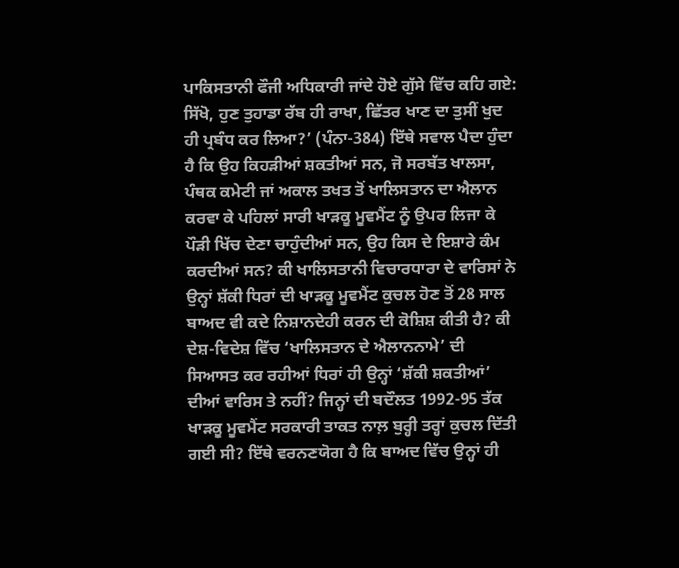ਪਾਕਿਸਤਾਨੀ ਫੌਜੀ ਅਧਿਕਾਰੀ ਜਾਂਦੇ ਹੋਏ ਗੁੱਸੇ ਵਿੱਚ ਕਹਿ ਗਏ: ਸਿੱਖੋ, ਹੁਣ ਤੁਹਾਡਾ ਰੱਬ ਹੀ ਰਾਖਾ, ਛਿੱਤਰ ਖਾਣ ਦਾ ਤੁਸੀਂ ਖੁਦ ਹੀ ਪ੍ਰਬੰਧ ਕਰ ਲਿਆ?’ (ਪੰਨਾ-384) ਇੱਥੇ ਸਵਾਲ ਪੈਦਾ ਹੁੰਦਾ ਹੈ ਕਿ ਉਹ ਕਿਹੜੀਆਂ ਸ਼ਕਤੀਆਂ ਸਨ, ਜੋ ਸਰਬੱਤ ਖਾਲਸਾ, ਪੰਥਕ ਕਮੇਟੀ ਜਾਂ ਅਕਾਲ ਤਖਤ ਤੋਂ ਖਾਲਿਸਤਾਨ ਦਾ ਐਲਾਨ ਕਰਵਾ ਕੇ ਪਹਿਲਾਂ ਸਾਰੀ ਖਾੜਕੂ ਮੂਵਮੈਂਟ ਨੂੰ ਉਪਰ ਲਿਜਾ ਕੇ ਪੌੜੀ ਖਿੱਚ ਦੇਣਾ ਚਾਹੁੰਦੀਆਂ ਸਨ, ਉਹ ਕਿਸ ਦੇ ਇਸ਼ਾਰੇ ਕੰਮ ਕਰਦੀਆਂ ਸਨ? ਕੀ ਖਾਲਿਸਤਾਨੀ ਵਿਚਾਰਧਾਰਾ ਦੇ ਵਾਰਿਸਾਂ ਨੇ ਉਨ੍ਹਾਂ ਸ਼ੱਕੀ ਧਿਰਾਂ ਦੀ ਖਾੜਕੂ ਮੂਵਮੈਂਟ ਕੁਚਲ ਹੋਣ ਤੋਂ 28 ਸਾਲ ਬਾਅਦ ਵੀ ਕਦੇ ਨਿਸ਼ਾਨਦੇਹੀ ਕਰਨ ਦੀ ਕੋਸ਼ਿਸ਼ ਕੀਤੀ ਹੈ? ਕੀ ਦੇਸ਼-ਵਿਦੇਸ਼ ਵਿੱਚ ‘ਖਾਲਿਸਤਾਨ ਦੇ ਐਲਾਨਨਾਮੇ’ ਦੀ ਸਿਆਸਤ ਕਰ ਰਹੀਆਂ ਧਿਰਾਂ ਹੀ ਉਨ੍ਹਾਂ ‘ਸ਼ੱਕੀ ਸ਼ਕਤੀਆਂ’ ਦੀਆਂ ਵਾਰਿਸ ਤੇ ਨਹੀਂ? ਜਿਨ੍ਹਾਂ ਦੀ ਬਦੌਲਤ 1992-95 ਤੱਕ ਖਾੜਕੂ ਮੂਵਮੈਂਟ ਸਰਕਾਰੀ ਤਾਕਤ ਨਾਲ਼ ਬੁਰ੍ਹੀ ਤਰ੍ਹਾਂ ਕੁਚਲ ਦਿੱਤੀ ਗਈ ਸੀ? ਇੱਥੇ ਵਰਨਣਯੋਗ ਹੈ ਕਿ ਬਾਅਦ ਵਿੱਚ ਉਨ੍ਹਾਂ ਹੀ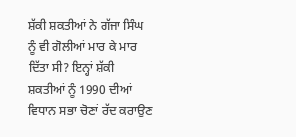ਸ਼ੱਕੀ ਸ਼ਕਤੀਆਂ ਨੇ ਗੱਜਾ ਸਿੰਘ ਨੂੰ ਵੀ ਗੋਲੀਆਂ ਮਾਰ ਕੇ ਮਾਰ ਦਿੱਤਾ ਸੀ? ਇਨ੍ਹਾਂ ਸ਼ੱਕੀ ਸ਼ਕਤੀਆਂ ਨੂੰ 1990 ਦੀਆਂ ਵਿਧਾਨ ਸਭਾ ਚੋਣਾਂ ਰੱਦ ਕਰਾਉਣ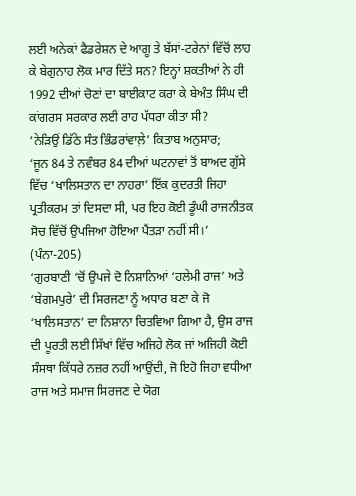ਲਈ ਅਨੇਕਾਂ ਫੈਡਰੇਸ਼ਨ ਦੇ ਆਗੂ ਤੇ ਬੱਸਾਂ-ਟਰੇਨਾਂ ਵਿੱਚੋਂ ਲਾਹ ਕੇ ਬੇਗੁਨਾਹ ਲੋਕ ਮਾਰ ਦਿੱਤੇ ਸਨ? ਇਨ੍ਹਾਂ ਸ਼ਕਤੀਆਂ ਨੇ ਹੀ 1992 ਦੀਆਂ ਚੋਣਾਂ ਦਾ ਬਾਈਕਾਟ ਕਰਾ ਕੇ ਬੇਅੰਤ ਸਿੰਘ ਦੀ ਕਾਂਗਰਸ ਸਰਕਾਰ ਲਈ ਰਾਹ ਪੱਧਰਾ ਕੀਤਾ ਸੀ?
‘ਨੇੜਿਉਂ ਡਿੱਠੇ ਸੰਤ ਭਿੰਡਰਾਂਵਾਲ਼ੇ’ ਕਿਤਾਬ ਅਨੁਸਾਰ;
‘ਜੂਨ 84 ਤੇ ਨਵੰਬਰ 84 ਦੀਆਂ ਘਟਨਾਵਾਂ ਤੋਂ ਬਾਅਦ ਗੁੱਸੇ ਵਿੱਚ ‘ਖਾਲਿਸਤਾਨ ਦਾ ਨਾਹਰਾ’ ਇੱਕ ਕੁਦਰਤੀ ਜਿਹਾ ਪ੍ਰਤੀਕਰਮ ਤਾਂ ਦਿਸਦਾ ਸੀ, ਪਰ ਇਹ ਕੋਈ ਡੂੰਘੀ ਰਾਜਨੀਤਕ ਸੋਚ ਵਿੱਚੋਂ ਉਪਜਿਆ ਹੋਇਆ ਪੈਂਤੜਾ ਨਹੀਂ ਸੀ।’ (ਪੰਨਾ-205)
‘ਗੁਰਬਾਣੀ ‘ਚੋਂ ਉਪਜੇ ਦੋ ਨਿਸ਼ਾਨਿਆਂ ‘ਹਲੇਮੀ ਰਾਜ’ ਅਤੇ ‘ਬੇਗਮਪੁਰੇ’ ਦੀ ਸਿਰਜਣਾ ਨੂੰ ਅਧਾਰ ਬਣਾ ਕੇ ਜੋ ‘ਖਾਲਿਸਤਾਨ’ ਦਾ ਨਿਸ਼ਾਨਾ ਚਿਤਵਿਆ ਗਿਆ ਹੈ, ਉਸ ਰਾਜ ਦੀ ਪੂਰਤੀ ਲਈ ਸਿੱਖਾਂ ਵਿੱਚ ਅਜਿਹੇ ਲੋਕ ਜਾਂ ਅਜਿਹੀ ਕੋਈ ਸੰਸਥਾ ਕਿੱਧਰੇ ਨਜ਼ਰ ਨਹੀਂ ਆਉਂਦੀ, ਜੋ ਇਹੋ ਜਿਹਾ ਵਧੀਆ ਰਾਜ ਅਤੇ ਸਮਾਜ ਸਿਰਜਣ ਦੇ ਯੋਗ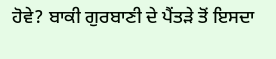ਹੋਵੇ? ਬਾਕੀ ਗੁਰਬਾਣੀ ਦੇ ਪੈਂਤੜੇ ਤੋਂ ਇਸਦਾ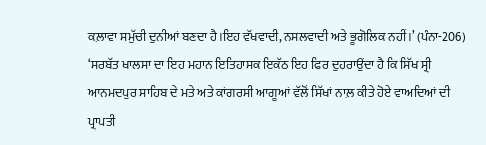ਕਲ਼ਾਵਾ ਸਮੁੱਚੀ ਦੁਨੀਆਂ ਬਣਦਾ ਹੈ।ਇਹ ਵੱਖਵਾਦੀ, ਨਸਲਵਾਦੀ ਅਤੇ ਭੂਗੋਲਿਕ ਨਹੀਂ।’ (ਪੰਨਾ-206)
‘ਸਰਬੱਤ ਖਾਲਸਾ ਦਾ ਇਹ ਮਹਾਨ ਇਤਿਹਾਸਕ ਇਕੱਠ ਇਹ ਫਿਰ ਦੁਹਰਾਉਂਦਾ ਹੈ ਕਿ ਸਿੱਖ ਸ੍ਰੀ ਆਨਮਦਪੁਰ ਸਾਹਿਬ ਦੇ ਮਤੇ ਅਤੇ ਕਾਂਗਰਸੀ ਆਗੂਆਂ ਵੱਲੋਂ ਸਿੱਖਾਂ ਨਾਲ਼ ਕੀਤੇ ਹੋਏ ਵਾਅਦਿਆਂ ਦੀ ਪ੍ਰਾਪਤੀ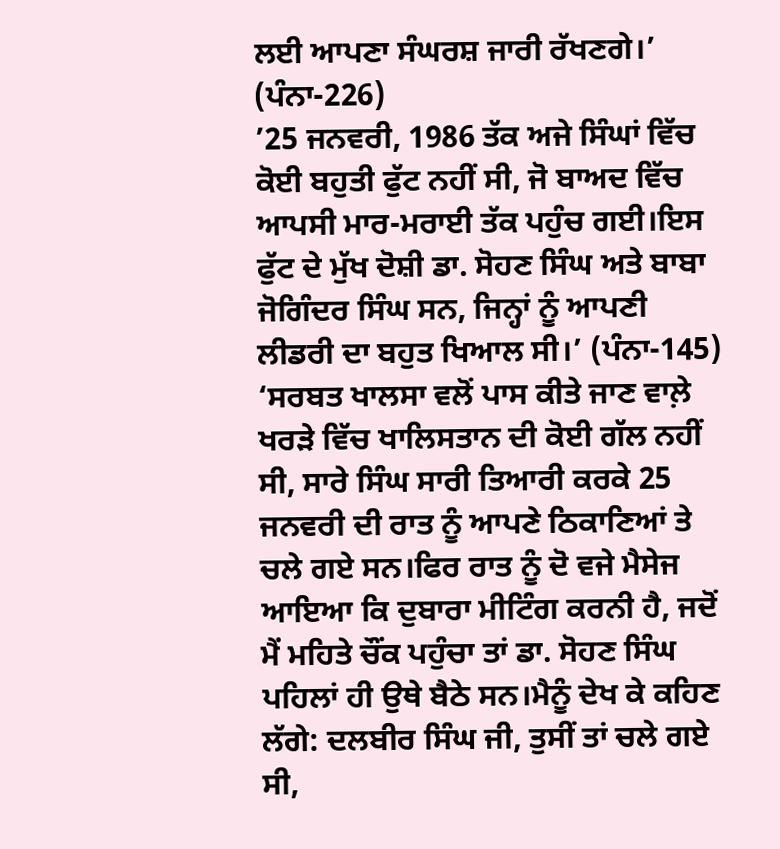ਲਈ ਆਪਣਾ ਸੰਘਰਸ਼ ਜਾਰੀ ਰੱਖਣਗੇ।’ (ਪੰਨਾ-226)
’25 ਜਨਵਰੀ, 1986 ਤੱਕ ਅਜੇ ਸਿੰਘਾਂ ਵਿੱਚ ਕੋਈ ਬਹੁਤੀ ਫੁੱਟ ਨਹੀਂ ਸੀ, ਜੋ ਬਾਅਦ ਵਿੱਚ ਆਪਸੀ ਮਾਰ-ਮਰਾਈ ਤੱਕ ਪਹੁੰਚ ਗਈ।ਇਸ ਫੁੱਟ ਦੇ ਮੁੱਖ ਦੋਸ਼ੀ ਡਾ. ਸੋਹਣ ਸਿੰਘ ਅਤੇ ਬਾਬਾ ਜੋਗਿੰਦਰ ਸਿੰਘ ਸਨ, ਜਿਨ੍ਹਾਂ ਨੂੰ ਆਪਣੀ ਲੀਡਰੀ ਦਾ ਬਹੁਤ ਖਿਆਲ ਸੀ।’ (ਪੰਨਾ-145)
‘ਸਰਬਤ ਖਾਲਸਾ ਵਲੋਂ ਪਾਸ ਕੀਤੇ ਜਾਣ ਵਾਲ਼ੇ ਖਰੜੇ ਵਿੱਚ ਖਾਲਿਸਤਾਨ ਦੀ ਕੋਈ ਗੱਲ ਨਹੀਂ ਸੀ, ਸਾਰੇ ਸਿੰਘ ਸਾਰੀ ਤਿਆਰੀ ਕਰਕੇ 25 ਜਨਵਰੀ ਦੀ ਰਾਤ ਨੂੰ ਆਪਣੇ ਠਿਕਾਣਿਆਂ ਤੇ ਚਲੇ ਗਏ ਸਨ।ਫਿਰ ਰਾਤ ਨੂੰ ਦੋ ਵਜੇ ਮੈਸੇਜ ਆਇਆ ਕਿ ਦੁਬਾਰਾ ਮੀਟਿੰਗ ਕਰਨੀ ਹੈ, ਜਦੋਂ ਮੈਂ ਮਹਿਤੇ ਚੌਂਕ ਪਹੁੰਚਾ ਤਾਂ ਡਾ. ਸੋਹਣ ਸਿੰਘ ਪਹਿਲਾਂ ਹੀ ਉਥੇ ਬੈਠੇ ਸਨ।ਮੈਨੂੰ ਦੇਖ ਕੇ ਕਹਿਣ ਲੱਗੇ: ਦਲਬੀਰ ਸਿੰਘ ਜੀ, ਤੁਸੀਂ ਤਾਂ ਚਲੇ ਗਏ ਸੀ,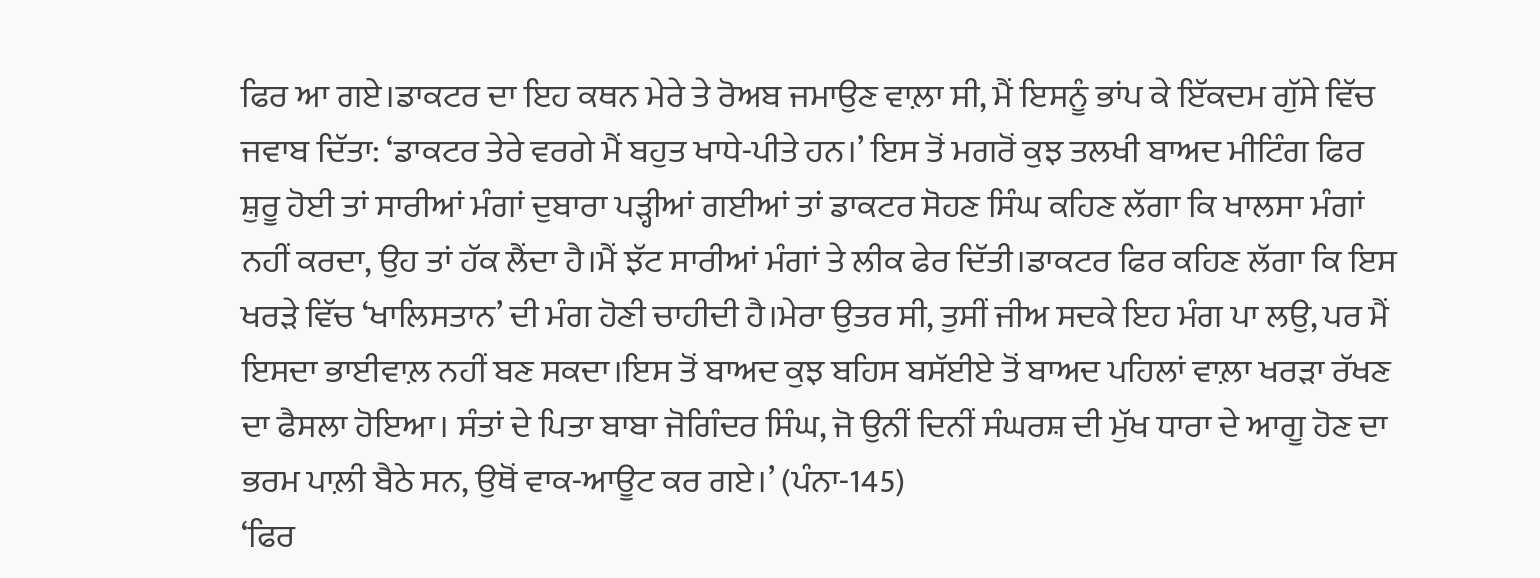ਫਿਰ ਆ ਗਏ।ਡਾਕਟਰ ਦਾ ਇਹ ਕਥਨ ਮੇਰੇ ਤੇ ਰੋਅਬ ਜਮਾਉਣ ਵਾਲ਼ਾ ਸੀ, ਮੈਂ ਇਸਨੂੰ ਭਾਂਪ ਕੇ ਇੱਕਦਮ ਗੁੱਸੇ ਵਿੱਚ ਜਵਾਬ ਦਿੱਤਾ: ‘ਡਾਕਟਰ ਤੇਰੇ ਵਰਗੇ ਮੈਂ ਬਹੁਤ ਖਾਧੇ-ਪੀਤੇ ਹਨ।’ ਇਸ ਤੋਂ ਮਗਰੋਂ ਕੁਝ ਤਲਖੀ ਬਾਅਦ ਮੀਟਿੰਗ ਫਿਰ ਸ਼ੁਰੂ ਹੋਈ ਤਾਂ ਸਾਰੀਆਂ ਮੰਗਾਂ ਦੁਬਾਰਾ ਪੜ੍ਹੀਆਂ ਗਈਆਂ ਤਾਂ ਡਾਕਟਰ ਸੋਹਣ ਸਿੰਘ ਕਹਿਣ ਲੱਗਾ ਕਿ ਖਾਲਸਾ ਮੰਗਾਂ ਨਹੀਂ ਕਰਦਾ, ਉਹ ਤਾਂ ਹੱਕ ਲੈਂਦਾ ਹੈ।ਮੈਂ ਝੱਟ ਸਾਰੀਆਂ ਮੰਗਾਂ ਤੇ ਲੀਕ ਫੇਰ ਦਿੱਤੀ।ਡਾਕਟਰ ਫਿਰ ਕਹਿਣ ਲੱਗਾ ਕਿ ਇਸ ਖਰੜੇ ਵਿੱਚ ‘ਖਾਲਿਸਤਾਨ’ ਦੀ ਮੰਗ ਹੋਣੀ ਚਾਹੀਦੀ ਹੈ।ਮੇਰਾ ਉਤਰ ਸੀ, ਤੁਸੀਂ ਜੀਅ ਸਦਕੇ ਇਹ ਮੰਗ ਪਾ ਲਉ, ਪਰ ਮੈਂ ਇਸਦਾ ਭਾਈਵਾਲ਼ ਨਹੀਂ ਬਣ ਸਕਦਾ।ਇਸ ਤੋਂ ਬਾਅਦ ਕੁਝ ਬਹਿਸ ਬਸੱਈਏ ਤੋਂ ਬਾਅਦ ਪਹਿਲਾਂ ਵਾਲ਼ਾ ਖਰੜਾ ਰੱਖਣ ਦਾ ਫੈਸਲਾ ਹੋਇਆ। ਸੰਤਾਂ ਦੇ ਪਿਤਾ ਬਾਬਾ ਜੋਗਿੰਦਰ ਸਿੰਘ, ਜੋ ਉਨੀਂ ਦਿਨੀਂ ਸੰਘਰਸ਼ ਦੀ ਮੁੱਖ ਧਾਰਾ ਦੇ ਆਗੂ ਹੋਣ ਦਾ ਭਰਮ ਪਾਲ਼ੀ ਬੈਠੇ ਸਨ, ਉਥੋਂ ਵਾਕ-ਆਊਟ ਕਰ ਗਏ।’ (ਪੰਨਾ-145)
‘ਫਿਰ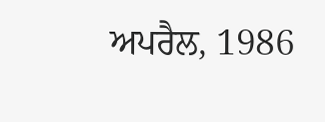ਅਪਰੈਲ, 1986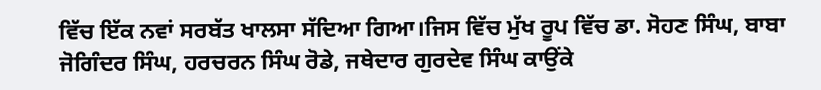ਵਿੱਚ ਇੱਕ ਨਵਾਂ ਸਰਬੱਤ ਖਾਲਸਾ ਸੱਦਿਆ ਗਿਆ।ਜਿਸ ਵਿੱਚ ਮੁੱਖ ਰੂਪ ਵਿੱਚ ਡਾ. ਸੋਹਣ ਸਿੰਘ, ਬਾਬਾ ਜੋਗਿੰਦਰ ਸਿੰਘ, ਹਰਚਰਨ ਸਿੰਘ ਰੋਡੇ, ਜਥੇਦਾਰ ਗੁਰਦੇਵ ਸਿੰਘ ਕਾਉਂਕੇ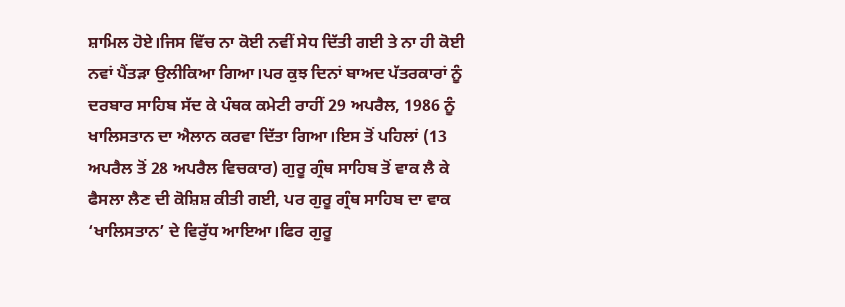ਸ਼ਾਮਿਲ ਹੋਏ।ਜਿਸ ਵਿੱਚ ਨਾ ਕੋਈ ਨਵੀਂ ਸੇਧ ਦਿੱਤੀ ਗਈ ਤੇ ਨਾ ਹੀ ਕੋਈ ਨਵਾਂ ਪੈਂਤੜਾ ਉਲੀਕਿਆ ਗਿਆ।ਪਰ ਕੁਝ ਦਿਨਾਂ ਬਾਅਦ ਪੱਤਰਕਾਰਾਂ ਨੂੰ ਦਰਬਾਰ ਸਾਹਿਬ ਸੱਦ ਕੇ ਪੰਥਕ ਕਮੇਟੀ ਰਾਹੀਂ 29 ਅਪਰੈਲ, 1986 ਨੂੰ ਖਾਲਿਸਤਾਨ ਦਾ ਐਲਾਨ ਕਰਵਾ ਦਿੱਤਾ ਗਿਆ।ਇਸ ਤੋਂ ਪਹਿਲਾਂ (13 ਅਪਰੈਲ ਤੋਂ 28 ਅਪਰੈਲ ਵਿਚਕਾਰ) ਗੁਰੂ ਗ੍ਰੰਥ ਸਾਹਿਬ ਤੋਂ ਵਾਕ ਲੈ ਕੇ ਫੈਸਲਾ ਲੈਣ ਦੀ ਕੋਸ਼ਿਸ਼ ਕੀਤੀ ਗਈ, ਪਰ ਗੁਰੂ ਗ੍ਰੰਥ ਸਾਹਿਬ ਦਾ ਵਾਕ ‘ਖਾਲਿਸਤਾਨ’ ਦੇ ਵਿਰੁੱਧ ਆਇਆ।ਫਿਰ ਗੁਰੂ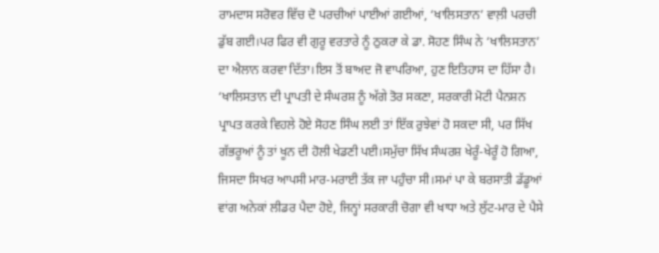ਰਾਮਦਾਸ ਸਰੋਵਰ ਵਿੱਚ ਦੋ ਪਰਚੀਆਂ ਪਾਈਆਂ ਗਈਆਂ, ‘ਖਾਲਿਸਤਾਨ’ ਵਾਲ਼ੀ ਪਰਚੀ ਡੁੱਬ ਗਈ।ਪਰ ਫਿਰ ਵੀ ਗੁਰੂ ਵਰਤਾਰੇ ਨੂੰ ਠੁਕਰਾ ਕੇ ਡਾ. ਸੋਹਣ ਸਿੰਘ ਨੇ ‘ਖਾਲਿਸਤਾਨ’ ਦਾ ਐਲਾਨ ਕਰਵਾ ਦਿੱਤਾ।ਇਸ ਤੋਂ ਬਾਅਦ ਜੋ ਵਾਪਰਿਆ, ਹੁਣ ਇਤਿਹਾਸ ਦਾ ਹਿੱਸਾ ਹੈ। ‘ਖਾਲਿਸਤਾਨ ਦੀ ਪ੍ਰਾਪਤੀ ਦੇ ਸੰਘਰਸ਼ ਨੂੰ ਅੱਗੇ ਤੋਰ ਸਕਣਾ, ਸਰਕਾਰੀ ਮੋਟੀ ਪੈਨਸ਼ਨ ਪ੍ਰਾਪਤ ਕਰਕੇ ਵਿਹਲੇ ਹੋਏ ਸੋਹਣ ਸਿੰਘ ਲਈ ਤਾਂ ਇੱਕ ਰੁਝੇਵਾਂ ਹੋ ਸਕਦਾ ਸੀ, ਪਰ ਸਿੱਖ ਗੱਭਰੂਆਂ ਨੂੰ ਤਾਂ ਖੂਨ ਦੀ ਹੋਲੀ ਖੇਡਣੀ ਪਈ।ਸਮੁੱਚਾ ਸਿੱਖ ਸੰਘਰਸ਼ ਖੇਰੂੰ-ਖੇਰੂੰ ਹੋ ਗਿਆ, ਜਿਸਦਾ ਸਿਖਰ ਆਪਸੀ ਮਾਰ-ਮਰਾਈ ਤੱਕ ਜਾ ਪਹੁੰਚਾ ਸੀ।ਸਮਾਂ ਪਾ ਕੇ ਬਰਸਾਤੀ ਡੱਡੂਆਂ ਵਾਂਗ ਅਨੇਕਾਂ ਲੀਡਰ ਪੈਦਾ ਹੋਏ, ਜਿਨ੍ਹਾਂ ਸਰਕਾਰੀ ਚੋਗਾ ਵੀ ਖਾਧਾ ਅਤੇ ਲੁੱਟ-ਮਾਰ ਦੇ ਪੈਸੇ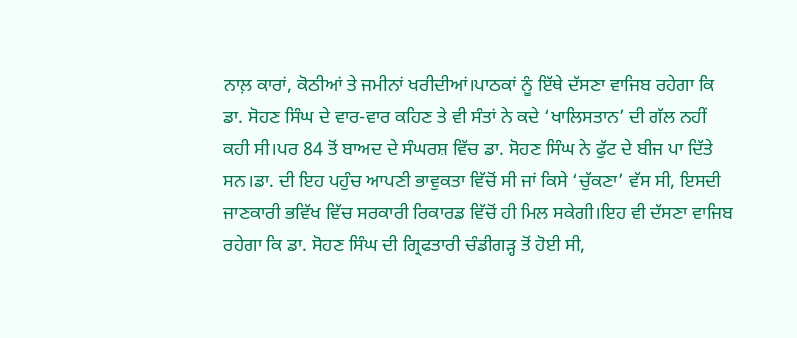ਨਾਲ਼ ਕਾਰਾਂ, ਕੋਠੀਆਂ ਤੇ ਜਮੀਨਾਂ ਖਰੀਦੀਆਂ।ਪਾਠਕਾਂ ਨੂੰ ਇੱਥੇ ਦੱਸਣਾ ਵਾਜਿਬ ਰਹੇਗਾ ਕਿ ਡਾ. ਸੋਹਣ ਸਿੰਘ ਦੇ ਵਾਰ-ਵਾਰ ਕਹਿਣ ਤੇ ਵੀ ਸੰਤਾਂ ਨੇ ਕਦੇ ‘ਖਾਲਿਸਤਾਨ’ ਦੀ ਗੱਲ ਨਹੀਂ ਕਹੀ ਸੀ।ਪਰ 84 ਤੋਂ ਬਾਅਦ ਦੇ ਸੰਘਰਸ਼ ਵਿੱਚ ਡਾ. ਸੋਹਣ ਸਿੰਘ ਨੇ ਫੁੱਟ ਦੇ ਬੀਜ ਪਾ ਦਿੱਤੇ ਸਨ।ਡਾ. ਦੀ ਇਹ ਪਹੁੰਚ ਆਪਣੀ ਭਾਵੁਕਤਾ ਵਿੱਚੋਂ ਸੀ ਜਾਂ ਕਿਸੇ ‘ਚੁੱਕਣਾ’ ਵੱਸ ਸੀ, ਇਸਦੀ ਜਾਣਕਾਰੀ ਭਵਿੱਖ ਵਿੱਚ ਸਰਕਾਰੀ ਰਿਕਾਰਡ ਵਿੱਚੋਂ ਹੀ ਮਿਲ ਸਕੇਗੀ।ਇਹ ਵੀ ਦੱਸਣਾ ਵਾਜਿਬ ਰਹੇਗਾ ਕਿ ਡਾ. ਸੋਹਣ ਸਿੰਘ ਦੀ ਗ੍ਰਿਫਤਾਰੀ ਚੰਡੀਗੜ੍ਹ ਤੋਂ ਹੋਈ ਸੀ,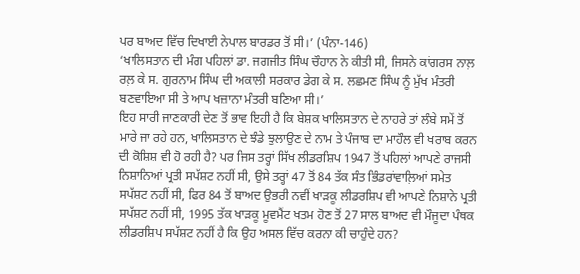ਪਰ ਬਾਅਦ ਵਿੱਚ ਦਿਖਾਈ ਨੇਪਾਲ ਬਾਰਡਰ ਤੋਂ ਸੀ।’ (ਪੰਨਾ-146)
‘ਖਾਲਿਸਤਾਨ ਦੀ ਮੰਗ ਪਹਿਲਾਂ ਡਾ. ਜਗਜੀਤ ਸਿੰਘ ਚੌਹਾਨ ਨੇ ਕੀਤੀ ਸੀ, ਜਿਸਨੇ ਕਾਂਗਰਸ ਨਾਲ਼ ਰਲ਼ ਕੇ ਸ. ਗੁਰਨਾਮ ਸਿੰਘ ਦੀ ਅਕਾਲੀ ਸਰਕਾਰ ਡੇਗ ਕੇ ਸ. ਲਛਮਣ ਸਿੰਘ ਨੂੰ ਮੁੱਖ ਮੰਤਰੀ ਬਣਵਾਇਆ ਸੀ ਤੇ ਆਪ ਖਜ਼ਾਨਾ ਮੰਤਰੀ ਬਣਿਆ ਸੀ।’
ਇਹ ਸਾਰੀ ਜਾਣਕਾਰੀ ਦੇਣ ਤੋਂ ਭਾਵ ਇਹੀ ਹੈ ਕਿ ਬੇਸ਼ਕ ਖਾਲਿਸਤਾਨ ਦੇ ਨਾਹਰੇ ਤਾਂ ਲੰਬੇ ਸਮੇਂ ਤੋਂ ਮਾਰੇ ਜਾ ਰਹੇ ਹਨ, ਖਾਲਿਸਤਾਨ ਦੇ ਝੰਡੇ ਝੁਲਾਉਣ ਦੇ ਨਾਮ ਤੇ ਪੰਜਾਬ ਦਾ ਮਾਹੌਲ ਵੀ ਖਰਾਬ ਕਰਨ ਦੀ ਕੋਸ਼ਿਸ਼ ਵੀ ਹੋ ਰਹੀ ਹੈ? ਪਰ ਜਿਸ ਤਰ੍ਹਾਂ ਸਿੱਖ ਲੀਡਰਸ਼ਿਪ 1947 ਤੋਂ ਪਹਿਲਾਂ ਆਪਣੇ ਰਾਜਸੀ ਨਿਸ਼ਾਨਿਆਂ ਪ੍ਰਤੀ ਸਪੱਸ਼ਟ ਨਹੀਂ ਸੀ, ਉਸੇ ਤਰ੍ਹਾਂ 47 ਤੋਂ 84 ਤੱਕ ਸੰਤ ਭਿੰਡਰਾਂਵਾਲ਼ਿਆਂ ਸਮੇਤ ਸਪੱਸ਼ਟ ਨਹੀਂ ਸੀ, ਫਿਰ 84 ਤੋਂ ਬਾਅਦ ਉਭਰੀ ਨਵੀਂ ਖਾੜਕੂ ਲੀਡਰਸ਼ਿਪ ਵੀ ਆਪਣੇ ਨਿਸ਼ਾਨੇ ਪ੍ਰਤੀ ਸਪੱਸ਼ਟ ਨਹੀਂ ਸੀ, 1995 ਤੱਕ ਖਾੜਕੂ ਮੂਵਮੈਂਟ ਖਤਮ ਹੋਣ ਤੋਂ 27 ਸਾਲ ਬਾਅਦ ਵੀ ਮੌਜੂਦਾ ਪੰਥਕ ਲੀਡਰਸ਼ਿਪ ਸਪੱਸ਼ਟ ਨਹੀਂ ਹੈ ਕਿ ਉਹ ਅਸਲ ਵਿੱਚ ਕਰਨਾ ਕੀ ਚਾਹੁੰਦੇ ਹਨ?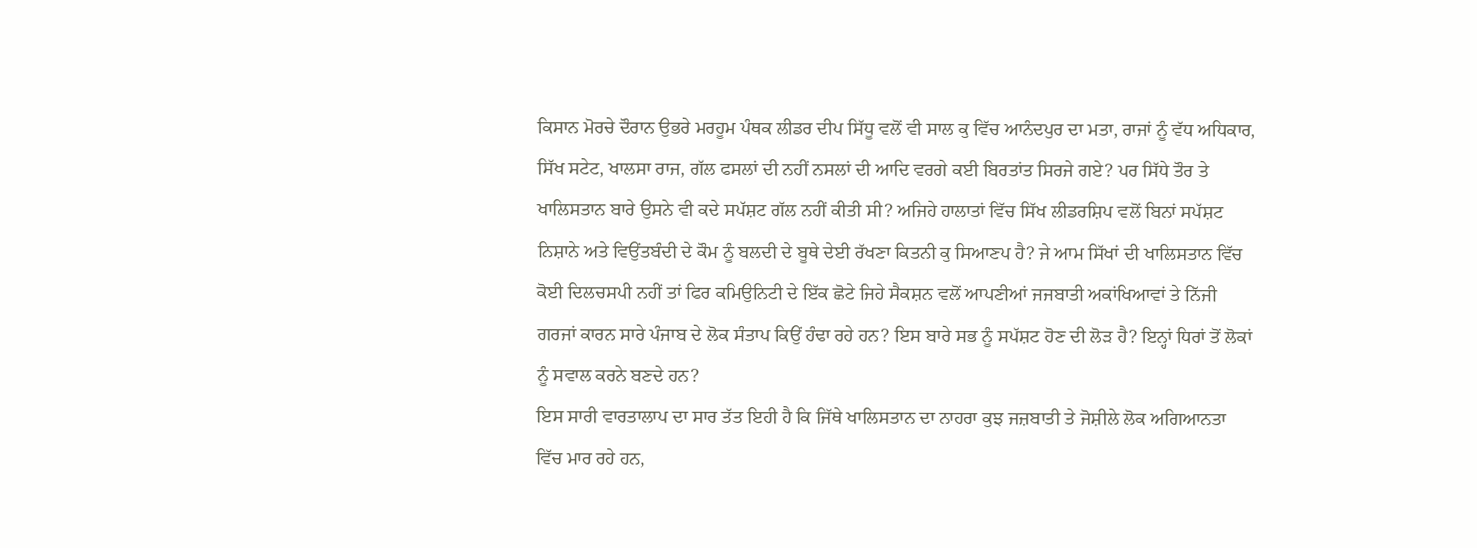ਕਿਸਾਨ ਮੋਰਚੇ ਦੌਰਾਨ ਉਭਰੇ ਮਰਹੂਮ ਪੰਥਕ ਲੀਡਰ ਦੀਪ ਸਿੱਧੂ ਵਲੋਂ ਵੀ ਸਾਲ ਕੁ ਵਿੱਚ ਆਨੰਦਪੁਰ ਦਾ ਮਤਾ, ਰਾਜਾਂ ਨੂੰ ਵੱਧ ਅਧਿਕਾਰ, ਸਿੱਖ ਸਟੇਟ, ਖਾਲਸਾ ਰਾਜ, ਗੱਲ ਫਸਲਾਂ ਦੀ ਨਹੀਂ ਨਸਲਾਂ ਦੀ ਆਦਿ ਵਰਗੇ ਕਈ ਬਿਰਤਾਂਤ ਸਿਰਜੇ ਗਏ? ਪਰ ਸਿੱਧੇ ਤੌਰ ਤੇ ਖਾਲਿਸਤਾਨ ਬਾਰੇ ਉਸਨੇ ਵੀ ਕਦੇ ਸਪੱਸ਼ਟ ਗੱਲ ਨਹੀਂ ਕੀਤੀ ਸੀ? ਅਜਿਹੇ ਹਾਲਾਤਾਂ ਵਿੱਚ ਸਿੱਖ ਲੀਡਰਸ਼ਿਪ ਵਲੋਂ ਬਿਨਾਂ ਸਪੱਸ਼ਟ ਨਿਸ਼ਾਨੇ ਅਤੇ ਵਿਉਂਤਬੰਦੀ ਦੇ ਕੌਮ ਨੂੰ ਬਲਦੀ ਦੇ ਬੂਥੇ ਦੇਈ ਰੱਖਣਾ ਕਿਤਨੀ ਕੁ ਸਿਆਣਪ ਹੈ? ਜੇ ਆਮ ਸਿੱਖਾਂ ਦੀ ਖਾਲਿਸਤਾਨ ਵਿੱਚ ਕੋਈ ਦਿਲਚਸਪੀ ਨਹੀਂ ਤਾਂ ਫਿਰ ਕਮਿਉਨਿਟੀ ਦੇ ਇੱਕ ਛੋਟੇ ਜਿਹੇ ਸੈਕਸ਼ਨ ਵਲੋਂ ਆਪਣੀਆਂ ਜਜਬਾਤੀ ਅਕਾਂਖਿਆਵਾਂ ਤੇ ਨਿੱਜੀ ਗਰਜਾਂ ਕਾਰਨ ਸਾਰੇ ਪੰਜਾਬ ਦੇ ਲੋਕ ਸੰਤਾਪ ਕਿਉਂ ਹੰਢਾ ਰਹੇ ਹਨ? ਇਸ ਬਾਰੇ ਸਭ ਨੂੰ ਸਪੱਸ਼ਟ ਹੋਣ ਦੀ ਲੋੜ ਹੈ? ਇਨ੍ਹਾਂ ਧਿਰਾਂ ਤੋਂ ਲੋਕਾਂ ਨੂੰ ਸਵਾਲ ਕਰਨੇ ਬਣਦੇ ਹਨ?
ਇਸ ਸਾਰੀ ਵਾਰਤਾਲਾਪ ਦਾ ਸਾਰ ਤੱਤ ਇਹੀ ਹੈ ਕਿ ਜਿੱਥੇ ਖਾਲਿਸਤਾਨ ਦਾ ਨਾਹਰਾ ਕੁਝ ਜਜ਼ਬਾਤੀ ਤੇ ਜੋਸ਼ੀਲੇ ਲੋਕ ਅਗਿਆਨਤਾ ਵਿੱਚ ਮਾਰ ਰਹੇ ਹਨ,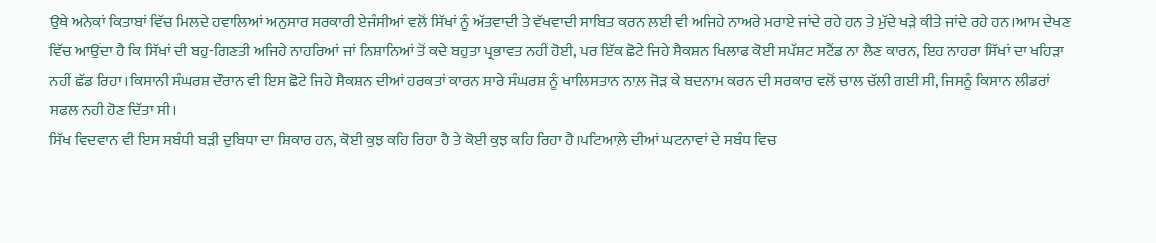ਉਥੇ ਅਨੇਕਾਂ ਕਿਤਾਬਾਂ ਵਿੱਚ ਮਿਲਦੇ ਹਵਾਲਿਆਂ ਅਨੁਸਾਰ ਸਰਕਾਰੀ ਏਜੰਸੀਆਂ ਵਲੋਂ ਸਿੱਖਾਂ ਨੂੰ ਅੱਤਵਾਦੀ ਤੇ ਵੱਖਵਾਦੀ ਸਾਬਿਤ ਕਰਨ ਲਈ ਵੀ ਅਜਿਹੇ ਨਾਅਰੇ ਮਰਾਏ ਜਾਂਦੇ ਰਹੇ ਹਨ ਤੇ ਮੁੱਦੇ ਖੜੇ ਕੀਤੇ ਜਾਂਦੇ ਰਹੇ ਹਨ।ਆਮ ਦੇਖਣ ਵਿੱਚ ਆਉਂਦਾ ਹੈ ਕਿ ਸਿੱਖਾਂ ਦੀ ਬਹੁ-ਗਿਣਤੀ ਅਜਿਹੇ ਨਾਹਰਿਆਂ ਜਾਂ ਨਿਸ਼ਾਨਿਆਂ ਤੋਂ ਕਦੇ ਬਹੁਤਾ ਪ੍ਰਭਾਵਤ ਨਹੀਂ ਹੋਈ, ਪਰ ਇੱਕ ਛੋਟੇ ਜਿਹੇ ਸੈਕਸ਼ਨ ਖਿਲਾਫ ਕੋਈ ਸਪੱਸ਼ਟ ਸਟੈਂਡ ਨਾ ਲੈਣ ਕਾਰਨ, ਇਹ ਨਾਹਰਾ ਸਿੱਖਾਂ ਦਾ ਖਹਿੜਾ ਨਹੀਂ ਛੱਡ ਰਿਹਾ।ਕਿਸਾਨੀ ਸੰਘਰਸ਼ ਦੌਰਾਨ ਵੀ ਇਸ ਛੋਟੇ ਜਿਹੇ ਸੈਕਸ਼ਨ ਦੀਆਂ ਹਰਕਤਾਂ ਕਾਰਨ ਸਾਰੇ ਸੰਘਰਸ਼ ਨੂੰ ਖਾਲਿਸਤਾਨ ਨਾਲ਼ ਜੋੜ ਕੇ ਬਦਨਾਮ ਕਰਨ ਦੀ ਸਰਕਾਰ ਵਲੋਂ ਚਾਲ ਚੱਲੀ ਗਈ ਸੀ, ਜਿਸਨੂੰ ਕਿਸਾਨ ਲੀਡਰਾਂ ਸਫਲ ਨਹੀ ਹੋਣ ਦਿੱਤਾ ਸੀ।
ਸਿੱਖ ਵਿਦਵਾਨ ਵੀ ਇਸ ਸਬੰਧੀ ਬੜੀ ਦੁਬਿਧਾ ਦਾ ਸ਼ਿਕਾਰ ਹਨ, ਕੋਈ ਕੁਝ ਕਹਿ ਰਿਹਾ ਹੈ ਤੇ ਕੋਈ ਕੁਝ ਕਹਿ ਰਿਹਾ ਹੈ।ਪਟਿਆਲ਼ੇ ਦੀਆਂ ਘਟਨਾਵਾਂ ਦੇ ਸਬੰਧ ਵਿਚ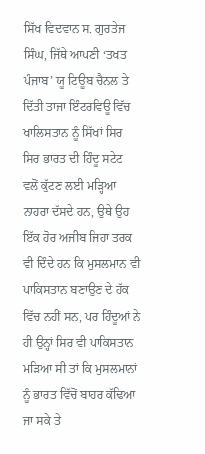ਸਿੱਖ ਵਿਦਵਾਨ ਸ. ਗੁਰਤੇਜ ਸਿੰਘ, ਜਿੱਥੇ ਆਪਣੀ ‘ਤਖਤ ਪੰਜਾਬ’ ਯੂ ਟਿਊਬ ਚੈਨਲ ਤੇ ਦਿੱਤੀ ਤਾਜਾ ਇੰਟਰਵਿਊ ਵਿੱਚ ਖਾਲਿਸਤਾਨ ਨੂੰ ਸਿੱਖਾਂ ਸਿਰ ਸਿਰ ਭਾਰਤ ਦੀ ਹਿੰਦੂ ਸਟੇਟ ਵਲੋਂ ਕੁੱਟਣ ਲਈ ਮੜ੍ਹਿਆ ਨਾਹਰਾ ਦੱਸਦੇ ਹਨ, ਉਥੇ ਉਹ ਇੱਕ ਹੋਰ ਅਜੀਬ ਜਿਹਾ ਤਰਕ ਵੀ ਦਿੰਦੇ ਹਨ ਕਿ ਮੁਸਲਮਾਨ ਵੀ ਪਾਕਿਸਤਾਨ ਬਣਾਉਣ ਦੇ ਹੱਕ ਵਿੱਚ ਨਹੀਂ ਸਨ, ਪਰ ਹਿੰਦੂਆਂ ਨੇ ਹੀ ਉਨ੍ਹਾਂ ਸਿਰ ਵੀ ਪਾਕਿਸਤਾਨ ਮੜਿਆ ਸੀ ਤਾਂ ਕਿ ਮੁਸਲਮਾਨਾਂ ਨੂੰ ਭਾਰਤ ਵਿੱਚੋਂ ਬਾਹਰ ਕੱਢਿਆ ਜਾ ਸਕੇ ਤੇ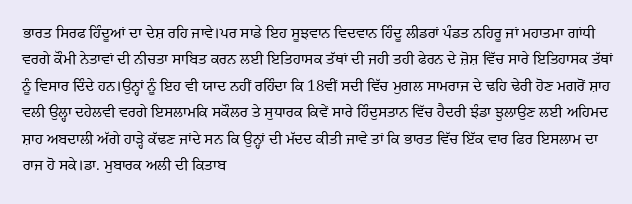ਭਾਰਤ ਸਿਰਫ ਹਿੰਦੂਆਂ ਦਾ ਦੇਸ਼ ਰਹਿ ਜਾਵੇ।ਪਰ ਸਾਡੇ ਇਹ ਸੂਝਵਾਨ ਵਿਦਵਾਨ ਹਿੰਦੂ ਲੀਡਰਾਂ ਪੰਡਤ ਨਹਿਰੂ ਜਾਂ ਮਹਾਤਮਾ ਗਾਂਧੀ ਵਰਗੇ ਕੌਮੀ ਨੇਤਾਵਾਂ ਦੀ ਨੀਚਤਾ ਸਾਬਿਤ ਕਰਨ ਲਈ ਇਤਿਹਾਸਕ ਤੱਥਾਂ ਦੀ ਜਹੀ ਤਹੀ ਫੇਰਨ ਦੇ ਜ਼ੋਸ਼ ਵਿੱਚ ਸਾਰੇ ਇਤਿਹਾਸਕ ਤੱਥਾਂ ਨੂੰ ਵਿਸਾਰ ਦਿੰਦੇ ਹਨ।ਉਨ੍ਹਾਂ ਨੂੰ ਇਹ ਵੀ ਯਾਦ ਨਹੀਂ ਰਹਿੰਦਾ ਕਿ 18ਵੀਂ ਸਦੀ ਵਿੱਚ ਮੁਗਲ ਸਾਮਰਾਜ ਦੇ ਢਹਿ ਢੇਰੀ ਹੋਣ ਮਗਰੋਂ ਸ਼ਾਹ ਵਲੀ ਉਲ੍ਹਾ ਦਹੇਲਵੀ ਵਰਗੇ ਇਸਲਾਮਕਿ ਸਕੌਲਰ ਤੇ ਸੁਧਾਰਕ ਕਿਵੇਂ ਸਾਰੇ ਹਿੰਦੁਸਤਾਨ ਵਿੱਚ ਹੈਦਰੀ ਝੰਡਾ ਝੁਲਾਉਣ ਲਈ ਅਹਿਮਦ ਸ਼ਾਹ ਅਬਦਾਲੀ ਅੱਗੇ ਹਾੜ੍ਹੇ ਕੱਢਣ ਜਾਂਦੇ ਸਨ ਕਿ ਉਨ੍ਹਾਂ ਦੀ ਮੱਦਦ ਕੀਤੀ ਜਾਵੇ ਤਾਂ ਕਿ ਭਾਰਤ ਵਿੱਚ ਇੱਕ ਵਾਰ ਫਿਰ ਇਸਲਾਮ ਦਾ ਰਾਜ ਹੋ ਸਕੇ।ਡਾ. ਮੁਬਾਰਕ ਅਲੀ ਦੀ ਕਿਤਾਬ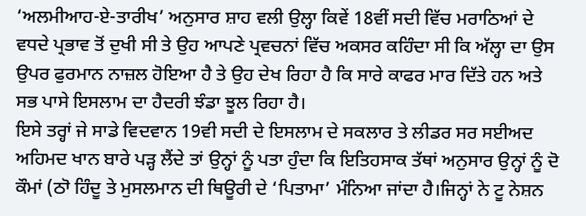‘ਅਲਮੀਆਹ-ਏ-ਤਾਰੀਖ’ ਅਨੁਸਾਰ ਸ਼ਾਹ ਵਲੀ ਉਲ੍ਹਾ ਕਿਵੇਂ 18ਵੀਂ ਸਦੀ ਵਿੱਚ ਮਰਾਠਿਆਂ ਦੇ ਵਧਦੇ ਪ੍ਰਭਾਵ ਤੋਂ ਦੁਖੀ ਸੀ ਤੇ ਉਹ ਆਪਣੇ ਪ੍ਰਵਚਨਾਂ ਵਿੱਚ ਅਕਸਰ ਕਹਿੰਦਾ ਸੀ ਕਿ ਅੱਲ੍ਹਾ ਦਾ ਉਸ ਉਪਰ ਫੁਰਮਾਨ ਨਾਜ਼ਲ ਹੋਇਆ ਹੈ ਤੇ ਉਹ ਦੇਖ ਰਿਹਾ ਹੈ ਕਿ ਸਾਰੇ ਕਾਫਰ ਮਾਰ ਦਿੱਤੇ ਹਨ ਅਤੇ ਸਭ ਪਾਸੇ ਇਸਲਾਮ ਦਾ ਹੈਦਰੀ ਝੰਡਾ ਝੂਲ ਰਿਹਾ ਹੈ।
ਇਸੇ ਤਰ੍ਹਾਂ ਜੇ ਸਾਡੇ ਵਿਦਵਾਨ 19ਵੀ ਸਦੀ ਦੇ ਇਸਲਾਮ ਦੇ ਸਕਲਾਰ ਤੇ ਲੀਡਰ ਸਰ ਸਈਅਦ ਅਹਿਮਦ ਖਾਨ ਬਾਰੇ ਪੜ੍ਹ ਲੈਂਦੇ ਤਾਂ ਉਨ੍ਹਾਂ ਨੂੰ ਪਤਾ ਹੁੰਦਾ ਕਿ ਇਤਿਹਸਾਕ ਤੱਥਾਂ ਅਨੁਸਾਰ ਉਨ੍ਹਾਂ ਨੂੰ ਦੋ ਕੌਮਾਂ (ਠਾੋ ਹਿੰਦੂ ਤੇ ਮੁਸਲਮਾਨ ਦੀ ਥਿਊਰੀ ਦੇ ‘ਪਿਤਾਮਾ’ ਮੰਨਿਆ ਜਾਂਦਾ ਹੈ।ਜਿਨ੍ਹਾਂ ਨੇ ਟੂ ਨੇਸ਼ਨ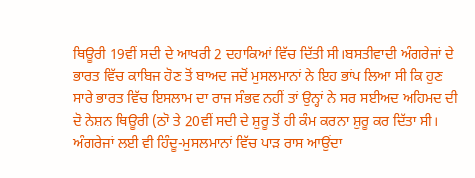ਥਿਊਰੀ 19ਵੀਂ ਸਦੀ ਦੇ ਆਖਰੀ 2 ਦਹਾਕਿਆਂ ਵਿੱਚ ਦਿੱਤੀ ਸੀ।ਬਸਤੀਵਾਦੀ ਅੰਗਰੇਜਾਂ ਦੇ ਭਾਰਤ ਵਿੱਚ ਕਾਬਿਜ ਹੋਣ ਤੋਂ ਬਾਅਦ ਜਦੋਂ ਮੁਸਲਮਾਨਾਂ ਨੇ ਇਹ ਭਾਂਪ ਲਿਆ ਸੀ ਕਿ ਹੁਣ ਸਾਰੇ ਭਾਰਤ ਵਿੱਚ ਇਸਲਾਮ ਦਾ ਰਾਜ ਸੰਭਵ ਨਹੀਂ ਤਾਂ ਉਨ੍ਹਾਂ ਨੇ ਸਰ ਸਈਅਦ ਅਹਿਮਦ ਦੀ ਦੋ ਨੇਸ਼ਨ ਥਿਊਰੀ (ਠਾੋ ਤੇ 20ਵੀਂ ਸਦੀ ਦੇ ਸ਼ੁਰੂ ਤੋਂ ਹੀ ਕੰਮ ਕਰਨਾ ਸ਼ੁਰੂ ਕਰ ਦਿੱਤਾ ਸੀ। ਅੰਗਰੇਜਾਂ ਲਈ ਵੀ ਹਿੰਦੂ-ਮੁਸਲਮਾਨਾਂ ਵਿੱਚ ਪਾੜ ਰਾਸ ਆਉਂਦਾ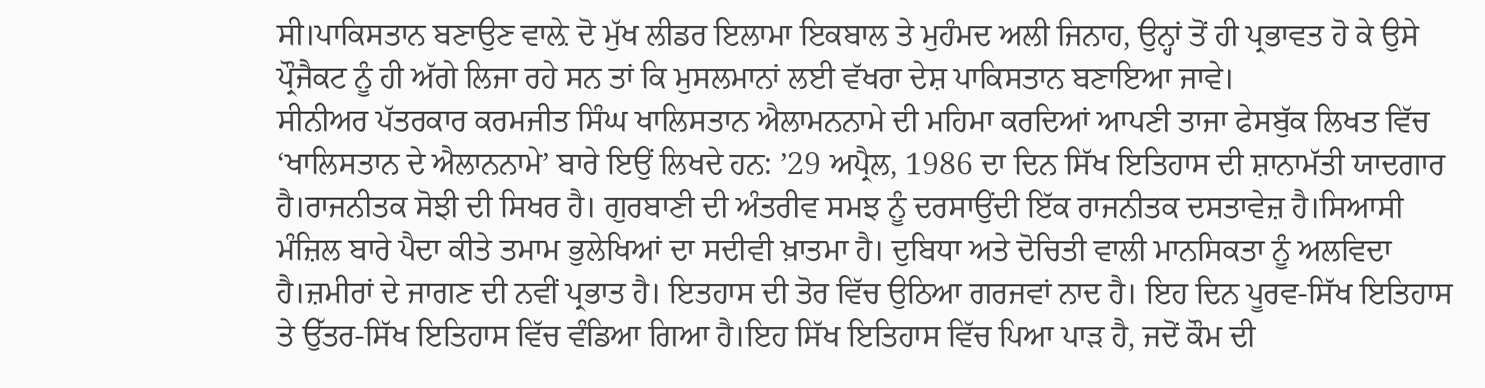ਸੀ।ਪਾਕਿਸਤਾਨ ਬਣਾਉਣ ਵਾਲ਼ੇ ਦੋ ਮੁੱਖ ਲੀਡਰ ਇਲਾਮਾ ਇਕਬਾਲ ਤੇ ਮੁਹੰਮਦ ਅਲੀ ਜਿਨਾਹ, ਉਨ੍ਹਾਂ ਤੋਂ ਹੀ ਪ੍ਰਭਾਵਤ ਹੋ ਕੇ ਉਸੇ ਪ੍ਰੌਜੈਕਟ ਨੂੰ ਹੀ ਅੱਗੇ ਲਿਜਾ ਰਹੇ ਸਨ ਤਾਂ ਕਿ ਮੁਸਲਮਾਨਾਂ ਲਈ ਵੱਖਰਾ ਦੇਸ਼ ਪਾਕਿਸਤਾਨ ਬਣਾਇਆ ਜਾਵੇ।
ਸੀਨੀਅਰ ਪੱਤਰਕਾਰ ਕਰਮਜੀਤ ਸਿੰਘ ਖਾਲਿਸਤਾਨ ਐਲਾਮਨਨਾਮੇ ਦੀ ਮਹਿਮਾ ਕਰਦਿਆਂ ਆਪਣੀ ਤਾਜਾ ਫੇਸਬੁੱਕ ਲਿਖਤ ਵਿੱਚ ‘ਖਾਲਿਸਤਾਨ ਦੇ ਐਲਾਨਨਾਮੇ’ ਬਾਰੇ ਇਉਂ ਲਿਖਦੇ ਹਨ: ’29 ਅਪ੍ਰੈਲ, 1986 ਦਾ ਦਿਨ ਸਿੱਖ ਇਤਿਹਾਸ ਦੀ ਸ਼ਾਨਾਮੱਤੀ ਯਾਦਗਾਰ ਹੈ।ਰਾਜਨੀਤਕ ਸੋਝੀ ਦੀ ਸਿਖਰ ਹੈ। ਗੁਰਬਾਣੀ ਦੀ ਅੰਤਰੀਵ ਸਮਝ ਨੂੰ ਦਰਸਾਉਂਦੀ ਇੱਕ ਰਾਜਨੀਤਕ ਦਸਤਾਵੇਜ਼ ਹੈ।ਸਿਆਸੀ ਮੰਜ਼ਿਲ ਬਾਰੇ ਪੈਦਾ ਕੀਤੇ ਤਮਾਮ ਭੁਲੇਖਿਆਂ ਦਾ ਸਦੀਵੀ ਖ਼ਾਤਮਾ ਹੈ। ਦੁਬਿਧਾ ਅਤੇ ਦੋਚਿਤੀ ਵਾਲੀ ਮਾਨਸਿਕਤਾ ਨੂੰ ਅਲਵਿਦਾ ਹੈ।ਜ਼ਮੀਰਾਂ ਦੇ ਜਾਗਣ ਦੀ ਨਵੀਂ ਪ੍ਰਭਾਤ ਹੈ। ਇਤਹਾਸ ਦੀ ਤੋਰ ਵਿੱਚ ਉਠਿਆ ਗਰਜਵਾਂ ਨਾਦ ਹੈ। ਇਹ ਦਿਨ ਪੂਰਵ-ਸਿੱਖ ਇਤਿਹਾਸ ਤੇ ਉੱਤਰ-ਸਿੱਖ ਇਤਿਹਾਸ ਵਿੱਚ ਵੰਡਿਆ ਗਿਆ ਹੈ।ਇਹ ਸਿੱਖ ਇਤਿਹਾਸ ਵਿੱਚ ਪਿਆ ਪਾੜ ਹੈ, ਜਦੋਂ ਕੌਮ ਦੀ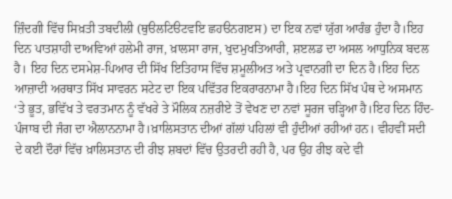ਜ਼ਿੰਦਗੀ ਵਿੱਚ ਸਿਖ਼ਤੀ ਤਬਦੀਲੀ (ਥੁੳਲਟਿੳਟਵਇ ਛਹੳਨਗੲਸ) ਦਾ ਇਕ ਨਵਾਂ ਯੁੱਗ ਆਰੰਭ ਹੁੰਦਾ ਹੈ।ਇਹ ਦਿਨ ਪਾਤਸ਼ਾਹੀ ਦਾਅਵਿਆਂ ਹਲੇਮੀ ਰਾਜ, ਖ਼ਾਲਸਾ ਰਾਜ, ਖੁਦਮੁਖਤਿਆਰੀ, ਸ਼ੲਲਡ ਦਾ ਅਸਲ ਆਧੁਨਿਕ ਬਦਲ ਹੈ। ਇਹ ਦਿਨ ਦਸਮੇਸ਼-ਪਿਆਰ ਦੀ ਸਿੱਖ ਇਤਿਹਾਸ ਵਿੱਚ ਸ਼ਮੂਲੀਅਤ ਅਤੇ ਪ੍ਰਵਾਨਗੀ ਦਾ ਦਿਨ ਹੈ।ਇਹ ਦਿਨ ਆਜ਼ਾਦੀ ਅਰਥਾਤ ਸਿੱਖ ਸਾਵਰਨ ਸਟੇਟ ਦਾ ਇਕ ਪਵਿੱਤਰ ਇਕਰਾਰਨਾਮਾ ਹੈ।ਇਹ ਦਿਨ ਸਿੱਖ ਪੰਥ ਦੇ ਅਸਮਾਨ ‘ਤੇ ਭੂਤ, ਭਵਿੱਖ ਤੇ ਵਰਤਮਾਨ ਨੂੰ ਵੱਖਰੇ ਤੇ ਮੌਲਿਕ ਨਜ਼ਰੀਏ ਤੋਂ ਵੇਖਣ ਦਾ ਨਵਾਂ ਸੂਰਜ ਚੜ੍ਹਿਆ ਹੈ।ਇਹ ਦਿਨ ਹਿੰਦ-ਪੰਜਾਬ ਦੀ ਜੰਗ ਦਾ ਐਲਾਨਨਾਮਾ ਹੈ।ਖ਼ਾਲਿਸਤਾਨ ਦੀਆਂ ਗੱਲਾਂ ਪਹਿਲਾਂ ਵੀ ਹੁੰਦੀਆਂ ਰਹੀਆਂ ਹਨ। ਵੀਹਵੀਂ ਸਦੀ ਦੇ ਕਈ ਦੌਰਾਂ ਵਿੱਚ ਖ਼ਾਲਿਸਤਾਨ ਦੀ ਰੀਝ ਸ਼ਬਦਾਂ ਵਿੱਚ ਉਤਰਦੀ ਰਹੀ ਹੈ, ਪਰ ਉਹ ਰੀਝ ਕਦੇ ਵੀ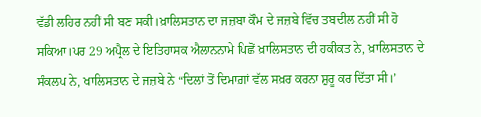ਵੱਡੀ ਲਹਿਰ ਨਹੀਂ ਸੀ ਬਣ ਸਕੀ।ਖ਼ਾਲਿਸਤਾਨ ਦਾ ਜਜ਼ਬਾ ਕੌਮ ਦੇ ਜਜ਼ਬੇ ਵਿੱਚ ਤਬਦੀਲ ਨਹੀਂ ਸੀ ਹੋ ਸਕਿਆ।ਪਰ 29 ਅਪ੍ਰੈਲ ਦੇ ਇਤਿਹਾਸਕ ਐਲਾਨਨਾਮੇ ਪਿਛੋਂ ਖ਼ਾਲਿਸਤਾਨ ਦੀ ਹਕੀਕਤ ਨੇ, ਖ਼ਾਲਿਸਤਾਨ ਦੇ ਸੰਕਲਪ ਨੇ, ਖਾਲਿਸਤਾਨ ਦੇ ਜਜ਼ਬੇ ਨੇ “ਦਿਲਾਂ ਤੋਂ ਦਿਮਾਗ਼ਾਂ ਵੱਲ ਸਖ਼ਰ ਕਰਨਾ ਸ਼ੁਰੂ ਕਰ ਦਿੱਤਾ ਸੀ।’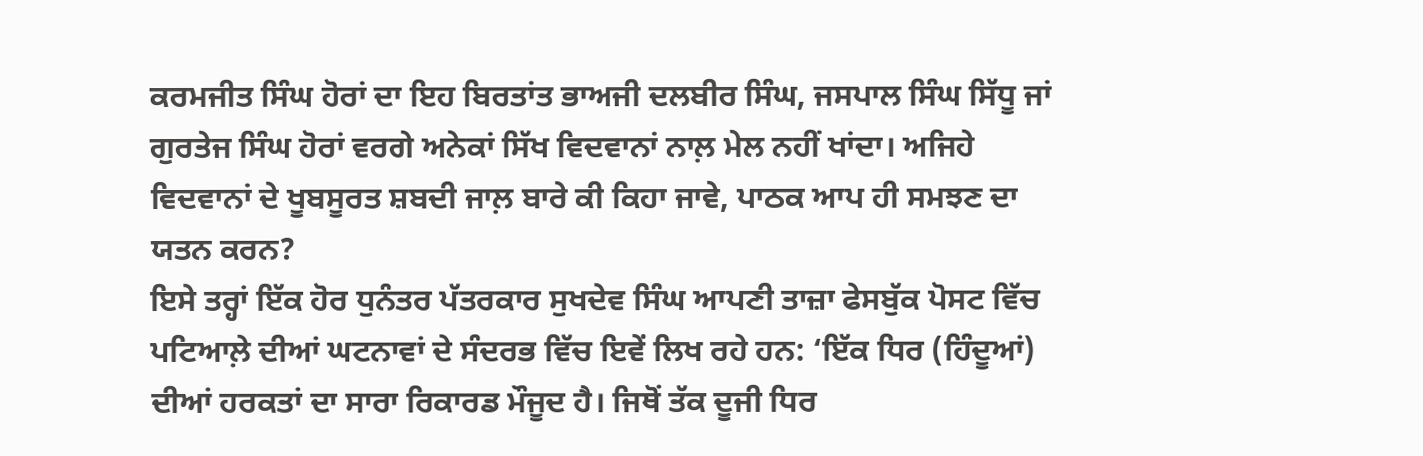ਕਰਮਜੀਤ ਸਿੰਘ ਹੋਰਾਂ ਦਾ ਇਹ ਬਿਰਤਾਂਤ ਭਾਅਜੀ ਦਲਬੀਰ ਸਿੰਘ, ਜਸਪਾਲ ਸਿੰਘ ਸਿੱਧੂ ਜਾਂ ਗੁਰਤੇਜ ਸਿੰਘ ਹੋਰਾਂ ਵਰਗੇ ਅਨੇਕਾਂ ਸਿੱਖ ਵਿਦਵਾਨਾਂ ਨਾਲ਼ ਮੇਲ ਨਹੀਂ ਖਾਂਦਾ। ਅਜਿਹੇ ਵਿਦਵਾਨਾਂ ਦੇ ਖੂਬਸੂਰਤ ਸ਼ਬਦੀ ਜਾਲ਼ ਬਾਰੇ ਕੀ ਕਿਹਾ ਜਾਵੇ, ਪਾਠਕ ਆਪ ਹੀ ਸਮਝਣ ਦਾ ਯਤਨ ਕਰਨ?
ਇਸੇ ਤਰ੍ਹਾਂ ਇੱਕ ਹੋਰ ਧੁਨੰਤਰ ਪੱਤਰਕਾਰ ਸੁਖਦੇਵ ਸਿੰਘ ਆਪਣੀ ਤਾਜ਼ਾ ਫੇਸਬੁੱਕ ਪੋਸਟ ਵਿੱਚ ਪਟਿਆਲ਼ੇ ਦੀਆਂ ਘਟਨਾਵਾਂ ਦੇ ਸੰਦਰਭ ਵਿੱਚ ਇਵੇਂ ਲਿਖ ਰਹੇ ਹਨ: ‘ਇੱਕ ਧਿਰ (ਹਿੰਦੂਆਂ) ਦੀਆਂ ਹਰਕਤਾਂ ਦਾ ਸਾਰਾ ਰਿਕਾਰਡ ਮੌਜੂਦ ਹੈ। ਜਿਥੋਂ ਤੱਕ ਦੂਜੀ ਧਿਰ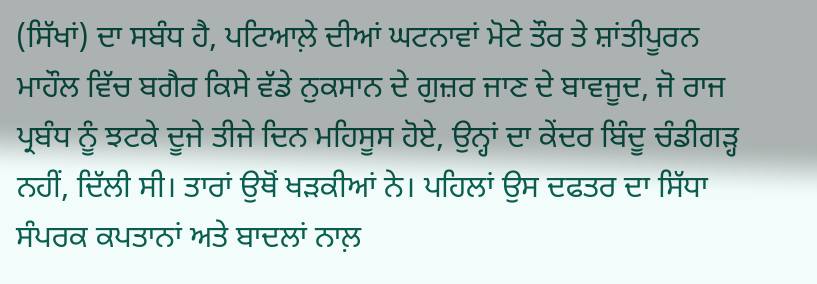(ਸਿੱਖਾਂ) ਦਾ ਸਬੰਧ ਹੈ, ਪਟਿਆਲ਼ੇ ਦੀਆਂ ਘਟਨਾਵਾਂ ਮੋਟੇ ਤੌਰ ਤੇ ਸ਼ਾਂਤੀਪੂਰਨ ਮਾਹੌਲ ਵਿੱਚ ਬਗੈਰ ਕਿਸੇ ਵੱਡੇ ਨੁਕਸਾਨ ਦੇ ਗੁਜ਼ਰ ਜਾਣ ਦੇ ਬਾਵਜੂਦ, ਜੋ ਰਾਜ ਪ੍ਰਬੰਧ ਨੂੰ ਝਟਕੇ ਦੂਜੇ ਤੀਜੇ ਦਿਨ ਮਹਿਸੂਸ ਹੋਏ, ਉਨ੍ਹਾਂ ਦਾ ਕੇਂਦਰ ਬਿੰਦੂ ਚੰਡੀਗੜ੍ਹ ਨਹੀਂ, ਦਿੱਲੀ ਸੀ। ਤਾਰਾਂ ਉਥੋਂ ਖੜਕੀਆਂ ਨੇ। ਪਹਿਲਾਂ ਉਸ ਦਫਤਰ ਦਾ ਸਿੱਧਾ ਸੰਪਰਕ ਕਪਤਾਨਾਂ ਅਤੇ ਬਾਦਲਾਂ ਨਾਲ਼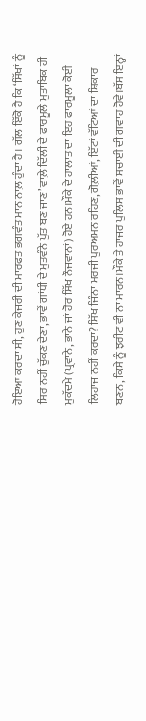ਹੋਇਆ ਕਰਦਾ ਸੀ, ਹੁਣ ਕੇਜਰੀ ਦੀ ਮਾਰਫਤ ਭਗਵੰਤ ਮਾਨ ਨਾਲ਼ ਹੁੰਦਾ ਹੈ। ਗੱਲ ਇੱਕੋ ਹੈ ਕਿ ‘ਸਿੱਖਾਂ ਨੂੰ ਸਿਰ ਨਹੀਂ ਚੁੱਕਣ ਦੇਣਾ, ਭਾਵੇਂ ਗਾਂਧੀ ਦੇ ਮੁਤਵੰਨੇ ਪੁੱਤ ਬਣ ਜਾਣ’ ਵਾਲ਼ੇ ਦਿੱਲੀ ਦੇ ਫਾਰਮੂਲੇ ਮੁਤਾਬਿਕ ਹੀ ਮੁਕੱਦਮੇ (ਪ੍ਰਵਾਨੇ, ਭਾਨੇ ਜਾਂ ਹੋਰ ਸਿੱਖ ਨੌਜਵਾਨਾਂ) ਹੋਏ ਹਨ।ਮੌਕੇ ਦੇ ਹਾਲਾਤ ਦਾ ਇਹ ਫਾਰਮੂਲਾ ਕੋਈ ਲਿਹਾਜ ਨਹੀਂ ਕਰਦਾ? ਸਿੱਖ ਜਿੰਨਾ ਮਰਜੀ ਪੁਰਅਮਨ ਰਹਿਣ, ਗੋਲ਼ੀਆਂ, ਇੱਟਾਂ ਵੱਟਿਆਂ ਦਾ ਸ਼ਿਕਾਰ ਬਣਨ, ਕਿਸੇ ਨੂੰ ਝਰੀਟ ਵੀ ਨਾ ਮਾਰਨ।ਮੌਕੇ ਤੇ ਹਾਜਰ ਪੁਲਿਸ ਭਾਵੇਂ ਸਚਾਈ ਦੀ ਗਵਾਹ ਹੋਵੇ।ਬੱਸ ਇਨ੍ਹਾਂ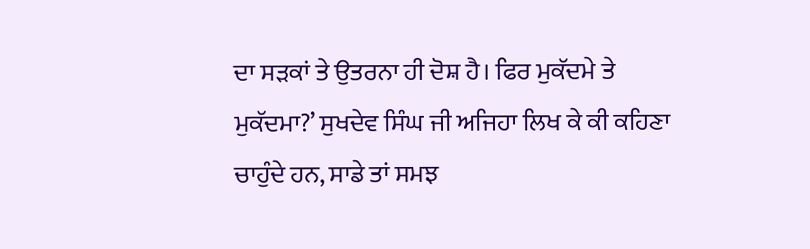ਦਾ ਸੜਕਾਂ ਤੇ ਉਤਰਨਾ ਹੀ ਦੋਸ਼ ਹੈ। ਫਿਰ ਮੁਕੱਦਮੇ ਤੇ ਮੁਕੱਦਮਾ?’ ਸੁਖਦੇਵ ਸਿੰਘ ਜੀ ਅਜਿਹਾ ਲਿਖ ਕੇ ਕੀ ਕਹਿਣਾ ਚਾਹੁੰਦੇ ਹਨ, ਸਾਡੇ ਤਾਂ ਸਮਝ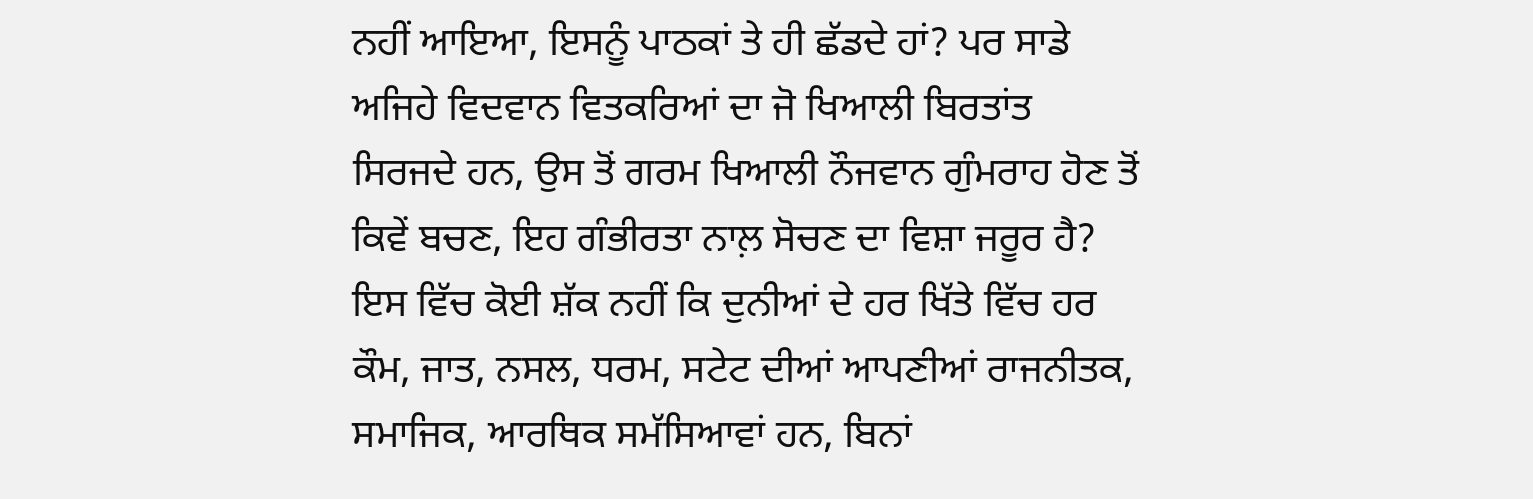ਨਹੀਂ ਆਇਆ, ਇਸਨੂੰ ਪਾਠਕਾਂ ਤੇ ਹੀ ਛੱਡਦੇ ਹਾਂ? ਪਰ ਸਾਡੇ ਅਜਿਹੇ ਵਿਦਵਾਨ ਵਿਤਕਰਿਆਂ ਦਾ ਜੋ ਖਿਆਲੀ ਬਿਰਤਾਂਤ ਸਿਰਜਦੇ ਹਨ, ਉਸ ਤੋਂ ਗਰਮ ਖਿਆਲੀ ਨੌਜਵਾਨ ਗੁੰਮਰਾਹ ਹੋਣ ਤੋਂ ਕਿਵੇਂ ਬਚਣ, ਇਹ ਗੰਭੀਰਤਾ ਨਾਲ਼ ਸੋਚਣ ਦਾ ਵਿਸ਼ਾ ਜਰੂਰ ਹੈ?
ਇਸ ਵਿੱਚ ਕੋਈ ਸ਼ੱਕ ਨਹੀਂ ਕਿ ਦੁਨੀਆਂ ਦੇ ਹਰ ਖਿੱਤੇ ਵਿੱਚ ਹਰ ਕੌਮ, ਜਾਤ, ਨਸਲ, ਧਰਮ, ਸਟੇਟ ਦੀਆਂ ਆਪਣੀਆਂ ਰਾਜਨੀਤਕ, ਸਮਾਜਿਕ, ਆਰਥਿਕ ਸਮੱਸਿਆਵਾਂ ਹਨ, ਬਿਨਾਂ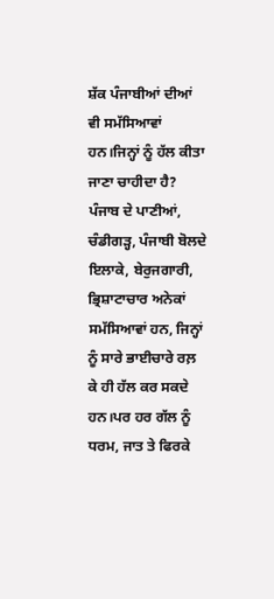ਸ਼ੱਕ ਪੰਜਾਬੀਆਂ ਦੀਆਂ ਵੀ ਸਮੱਸਿਆਵਾਂ ਹਨ।ਜਿਨ੍ਹਾਂ ਨੂੰ ਹੱਲ ਕੀਤਾ ਜਾਣਾ ਚਾਹੀਦਾ ਹੈ? ਪੰਜਾਬ ਦੇ ਪਾਣੀਆਂ, ਚੰਡੀਗੜ੍ਹ, ਪੰਜਾਬੀ ਬੋਲਦੇ ਇਲਾਕੇ, ਬੇਰੁਜਗਾਰੀ, ਭ੍ਰਿਸ਼ਾਟਾਚਾਰ ਅਨੇਕਾਂ ਸਮੱਸਿਆਵਾਂ ਹਨ, ਜਿਨ੍ਹਾਂ ਨੂੰ ਸਾਰੇ ਭਾਈਚਾਰੇ ਰਲ਼ ਕੇ ਹੀ ਹੱਲ ਕਰ ਸਕਦੇ ਹਨ।ਪਰ ਹਰ ਗੱਲ ਨੂੰ ਧਰਮ, ਜਾਤ ਤੇ ਫਿਰਕੇ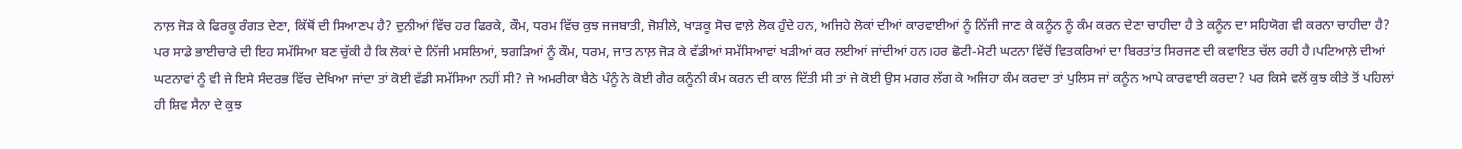ਨਾਲ਼ ਜੋੜ ਕੇ ਫਿਰਕੂ ਰੰਗਤ ਦੇਣਾ, ਕਿੱਥੋਂ ਦੀ ਸਿਆਣਪ ਹੈ? ਦੁਨੀਆਂ ਵਿੱਚ ਹਰ ਫਿਰਕੇ, ਕੌਮ, ਧਰਮ ਵਿੱਚ ਕੁਝ ਜਜਬਾਤੀ, ਜੋਸ਼ੀਲੇ, ਖਾੜਕੂ ਸੋਚ ਵਾਲ਼ੇ ਲੋਕ ਹੁੰਦੇ ਹਨ, ਅਜਿਹੇ ਲੋਕਾਂ ਦੀਆਂ ਕਾਰਵਾਈਆਂ ਨੂੰ ਨਿੱਜੀ ਜਾਣ ਕੇ ਕਨੂੰਨ ਨੂੰ ਕੰਮ ਕਰਨ ਦੇਣਾ ਚਾਹੀਦਾ ਹੈ ਤੇ ਕਨੂੰਨ ਦਾ ਸਹਿਯੋਗ ਵੀ ਕਰਨਾ ਚਾਹੀਦਾ ਹੈ? ਪਰ ਸਾਡੇ ਭਾਈਚਾਰੇ ਦੀ ਇਹ ਸਮੱਸਿਆ ਬਣ ਚੁੱਕੀ ਹੈ ਕਿ ਲੋਕਾਂ ਦੇ ਨਿੱਜੀ ਮਸਲਿਆਂ, ਝਗੜਿਆਂ ਨੂੰ ਕੌਮ, ਧਰਮ, ਜਾਤ ਨਾਲ਼ ਜੋੜ ਕੇ ਵੱਡੀਆਂ ਸਮੱਸਿਆਵਾਂ ਖੜੀਆਂ ਕਰ ਲਈਆਂ ਜਾਂਦੀਆਂ ਹਨ।ਹਰ ਛੋਟੀ-ਮੋਟੀ ਘਟਨਾ ਵਿੱਚੋਂ ਵਿਤਕਰਿਆਂ ਦਾ ਬਿਰਤਾਂਤ ਸਿਰਜਣ ਦੀ ਕਵਾਇਤ ਚੱਲ ਰਹੀ ਹੈ।ਪਟਿਆਲ਼ੇ ਦੀਆਂ ਘਟਨਾਵਾਂ ਨੂੰ ਵੀ ਜੇ ਇਸੇ ਸੰਦਰਭ ਵਿੱਚ ਦੇਖਿਆ ਜਾਂਦਾ ਤਾਂ ਕੋਈ ਵੱਡੀ ਸਮੱਸਿਆ ਨਹੀਂ ਸੀ? ਜੇ ਅਮਰੀਕਾ ਬੈਠੇ ਪੰਨੂੰ ਨੇ ਕੋਈ ਗੈਰ ਕਨੂੰਨੀ ਕੰਮ ਕਰਨ ਦੀ ਕਾਲ ਦਿੱਤੀ ਸੀ ਤਾਂ ਜੇ ਕੋਈ ਉਸ ਮਗਰ ਲੱਗ ਕੇ ਅਜਿਹਾ ਕੰਮ ਕਰਦਾ ਤਾਂ ਪੁਲਿਸ ਜਾਂ ਕਨੂੰਨ ਆਪੇ ਕਾਰਵਾਈ ਕਰਦਾ? ਪਰ ਕਿਸੇ ਵਲੋਂ ਕੁਝ ਕੀਤੇ ਤੋਂ ਪਹਿਲਾਂ ਹੀ ਸ਼ਿਵ ਸੈਨਾ ਦੇ ਕੁਝ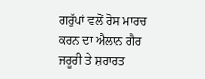ਗਰੁੱਪਾਂ ਵਲੋਂ ਰੋਸ ਮਾਰਚ ਕਰਨ ਦਾ ਐਲਾਨ ਗੈਰ ਜਰੂਰੀ ਤੇ ਸ਼ਰਾਰਤ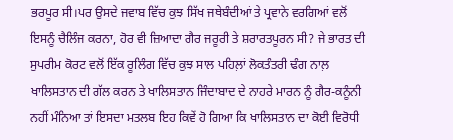ਭਰਪੂਰ ਸੀ।ਪਰ ਉਸਦੇ ਜਵਾਬ ਵਿੱਚ ਕੁਝ ਸਿੱਖ ਜਥੇਬੰਦੀਆਂ ਤੇ ਪ੍ਰਵਾਨੇ ਵਰਗਿਆਂ ਵਲੋਂ ਇਸਨੂੰ ਚੈਲਿੰਜ ਕਰਨਾ, ਹੋਰ ਵੀ ਜ਼ਿਆਦਾ ਗੈਰ ਜਰੂਰੀ ਤੇ ਸ਼ਰਾਰਤਪੂਰਨ ਸੀ? ਜੇ ਭਾਰਤ ਦੀ ਸੁਪਰੀਮ ਕੋਰਟ ਵਲੋਂ ਇੱਕ ਰੂਲਿੰਗ ਵਿੱਚ ਕੁਝ ਸਾਲ ਪਹਿਲ਼ਾਂ ਲੋਕਤੰਤਰੀ ਢੰਗ ਨਾਲ਼ ਖਾਲਿਸਤਾਨ ਦੀ ਗੱਲ ਕਰਨ ਤੇ ਖਾਲਿਸਤਾਨ ਜਿੰਦਾਬਾਦ ਦੇ ਨਾਹਰੇ ਮਾਰਨ ਨੂੰ ਗੈਰ-ਕਨੂੰਨੀ ਨਹੀਂ ਮੰਨਿਆ ਤਾਂ ਇਸਦਾ ਮਤਲਬ ਇਹ ਕਿਵੇਂ ਹੋ ਗਿਆ ਕਿ ਖਾਲਿਸਤਾਨ ਦਾ ਕੋਈ ਵਿਰੋਧੀ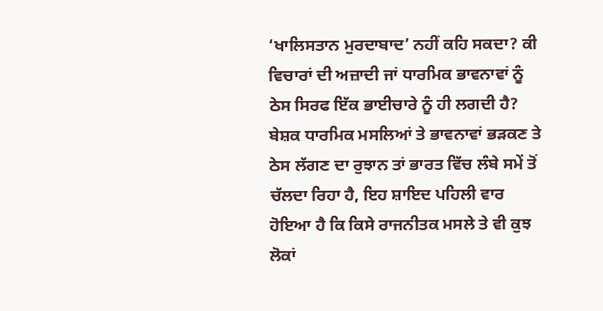‘ਖਾਲਿਸਤਾਨ ਮੁਰਦਾਬਾਦ’ ਨਹੀਂ ਕਹਿ ਸਕਦਾ? ਕੀ ਵਿਚਾਰਾਂ ਦੀ ਅਜ਼ਾਦੀ ਜਾਂ ਧਾਰਮਿਕ ਭਾਵਨਾਵਾਂ ਨੂੰ ਠੇਸ ਸਿਰਫ ਇੱਕ ਭਾਈਚਾਰੇ ਨੂੰ ਹੀ ਲਗਦੀ ਹੈ? ਬੇਸ਼ਕ ਧਾਰਮਿਕ ਮਸਲਿਆਂ ਤੇ ਭਾਵਨਾਵਾਂ ਭੜਕਣ ਤੇ ਠੇਸ ਲੱਗਣ ਦਾ ਰੁਝਾਨ ਤਾਂ ਭਾਰਤ ਵਿੱਚ ਲੰਬੇ ਸਮੇਂ ਤੋਂ ਚੱਲਦਾ ਰਿਹਾ ਹੈ, ਇਹ ਸ਼ਾਇਦ ਪਹਿਲੀ ਵਾਰ ਹੋਇਆ ਹੈ ਕਿ ਕਿਸੇ ਰਾਜਨੀਤਕ ਮਸਲੇ ਤੇ ਵੀ ਕੁਝ ਲੋਕਾਂ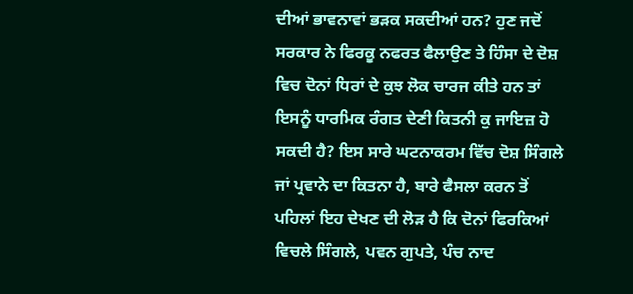ਦੀਆਂ ਭਾਵਨਾਵਾਂ ਭੜਕ ਸਕਦੀਆਂ ਹਨ? ਹੁਣ ਜਦੋਂ ਸਰਕਾਰ ਨੇ ਫਿਰਕੂ ਨਫਰਤ ਫੈਲਾਉਣ ਤੇ ਹਿੰਸਾ ਦੇ ਦੋਸ਼ ਵਿਚ ਦੋਨਾਂ ਧਿਰਾਂ ਦੇ ਕੁਝ ਲੋਕ ਚਾਰਜ ਕੀਤੇ ਹਨ ਤਾਂ ਇਸਨੂੰ ਧਾਰਮਿਕ ਰੰਗਤ ਦੇਣੀ ਕਿਤਨੀ ਕੁ ਜਾਇਜ਼ ਹੋ ਸਕਦੀ ਹੈ? ਇਸ ਸਾਰੇ ਘਟਨਾਕਰਮ ਵਿੱਚ ਦੋਸ਼ ਸਿੰਗਲੇ ਜਾਂ ਪ੍ਰਵਾਨੇ ਦਾ ਕਿਤਨਾ ਹੈ, ਬਾਰੇ ਫੈਸਲਾ ਕਰਨ ਤੋਂ ਪਹਿਲਾਂ ਇਹ ਦੇਖਣ ਦੀ ਲੋੜ ਹੈ ਕਿ ਦੋਨਾਂ ਫਿਰਕਿਆਂ ਵਿਚਲੇ ਸਿੰਗਲੇ, ਪਵਨ ਗੁਪਤੇ, ਪੰਚ ਨਾਦ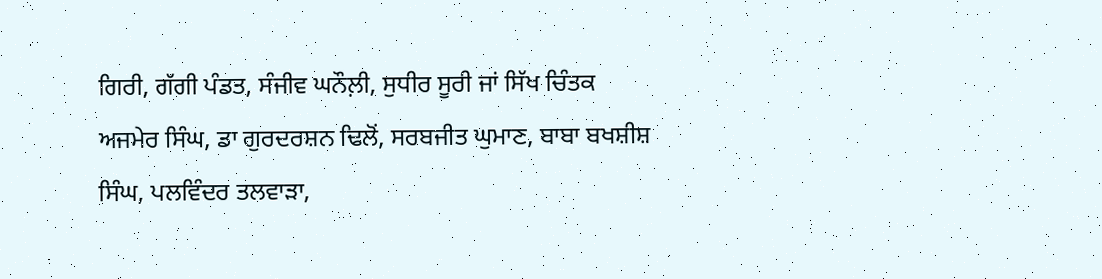ਗਿਰੀ, ਗੱਗੀ ਪੰਡਤ, ਸੰਜੀਵ ਘਨੌਲ਼ੀ, ਸੁਧੀਰ ਸੂਰੀ ਜਾਂ ਸਿੱਖ ਚਿੰਤਕ ਅਜਮੇਰ ਸਿੰਘ, ਡਾ ਗੁਰਦਰਸ਼ਨ ਢਿਲੋਂ, ਸਰਬਜੀਤ ਘੁਮਾਣ, ਬਾਬਾ ਬਖਸ਼ੀਸ਼ ਸਿੰਘ, ਪਲਵਿੰਦਰ ਤਲਵਾੜਾ,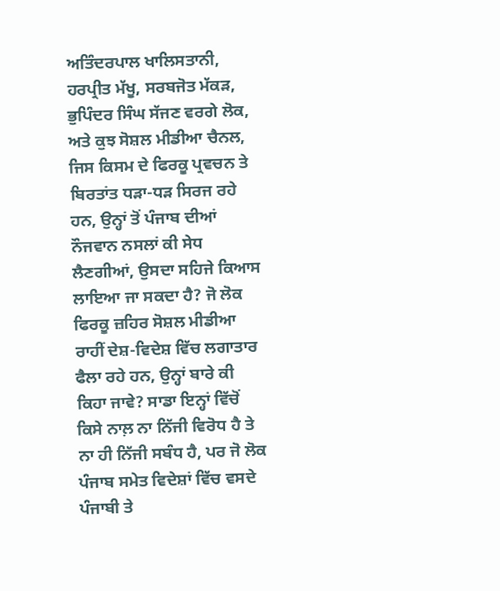ਅਤਿੰਦਰਪਾਲ ਖਾਲਿਸਤਾਨੀ, ਹਰਪ੍ਰੀਤ ਮੱਖੂ, ਸਰਬਜੋਤ ਮੱਕੜ, ਭੁਪਿੰਦਰ ਸਿੰਘ ਸੱਜਣ ਵਰਗੇ ਲੋਕ, ਅਤੇ ਕੁਝ ਸੋਸ਼ਲ ਮੀਡੀਆ ਚੈਨਲ, ਜਿਸ ਕਿਸਮ ਦੇ ਫਿਰਕੂ ਪ੍ਰਵਚਨ ਤੇ ਬਿਰਤਾਂਤ ਧੜਾ-ਧੜ ਸਿਰਜ ਰਹੇ ਹਨ, ਉਨ੍ਹਾਂ ਤੋਂ ਪੰਜਾਬ ਦੀਆਂ ਨੌਜਵਾਨ ਨਸਲਾਂ ਕੀ ਸੇਧ ਲੈਣਗੀਆਂ, ਉਸਦਾ ਸਹਿਜੇ ਕਿਆਸ ਲਾਇਆ ਜਾ ਸਕਦਾ ਹੈ? ਜੋ ਲੋਕ ਫਿਰਕੂ ਜ਼ਹਿਰ ਸੋਸ਼ਲ ਮੀਡੀਆ ਰਾਹੀਂ ਦੇਸ਼-ਵਿਦੇਸ਼ ਵਿੱਚ ਲਗਾਤਾਰ ਫੈਲਾ ਰਹੇ ਹਨ, ਉਨ੍ਹਾਂ ਬਾਰੇ ਕੀ ਕਿਹਾ ਜਾਵੇ? ਸਾਡਾ ਇਨ੍ਹਾਂ ਵਿੱਚੋਂ ਕਿਸੇ ਨਾਲ਼ ਨਾ ਨਿੱਜੀ ਵਿਰੋਧ ਹੈ ਤੇ ਨਾ ਹੀ ਨਿੱਜੀ ਸਬੰਧ ਹੈ, ਪਰ ਜੋ ਲੋਕ ਪੰਜਾਬ ਸਮੇਤ ਵਿਦੇਸ਼ਾਂ ਵਿੱਚ ਵਸਦੇ ਪੰਜਾਬੀ ਤੇ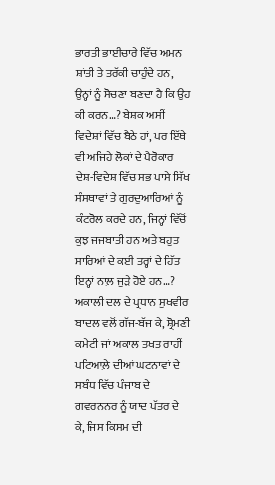ਭਾਰਤੀ ਭਾਈਚਾਰੇ ਵਿੱਚ ਅਮਨ ਸ਼ਾਂਤੀ ਤੇ ਤਰੱਕੀ ਚਾਹੁੰਦੇ ਹਨ, ਉਨ੍ਹਾਂ ਨੂੰ ਸੋਚਣਾ ਬਣਦਾ ਹੈ ਕਿ ਉਹ ਕੀ ਕਰਨ…? ਬੇਸ਼ਕ ਅਸੀਂ ਵਿਦੇਸ਼ਾਂ ਵਿੱਚ ਬੈਠੇ ਹਾਂ, ਪਰ ਇੱਥੇ ਵੀ ਅਜਿਹੇ ਲੋਕਾਂ ਦੇ ਪੈਰੋਕਾਰ ਦੇਸ਼-ਵਿਦੇਸ਼ ਵਿੱਚ ਸਭ ਪਾਸੇ ਸਿੱਖ ਸੰਸਥਾਵਾਂ ਤੇ ਗੁਰਦੁਆਰਿਆਂ ਨੂੰ ਕੰਟਰੋਲ ਕਰਦੇ ਹਨ, ਜਿਨ੍ਹਾਂ ਵਿੱਚੋਂ ਕੁਝ ਜਜਬਾਤੀ ਹਨ ਅਤੇ ਬਹੁਤ ਸਾਰਿਆਂ ਦੇ ਕਈ ਤਰ੍ਹਾਂ ਦੇ ਹਿੱਤ ਇਨ੍ਹਾਂ ਨਾਲ਼ ਜੁੜੇ ਹੋਏ ਹਨ…?
ਅਕਾਲੀ ਦਲ ਦੇ ਪ੍ਰਧਾਨ ਸੁਖਵੀਰ ਬਾਦਲ ਵਲੋਂ ਗੱਜ-ਬੱਜ ਕੇ, ਸ਼੍ਰੋਮਣੀ ਕਮੇਟੀ ਜਾਂ ਅਕਾਲ ਤਖਤ ਰਾਹੀਂ ਪਟਿਆਲ਼ੇ ਦੀਆਂ ਘਟਨਾਵਾਂ ਦੇ ਸਬੰਧ ਵਿੱਚ ਪੰਜਾਬ ਦੇ ਗਵਰਨਨਰ ਨੂੰ ਯਾਦ ਪੱਤਰ ਦੇ ਕੇ, ਜਿਸ ਕਿਸਮ ਦੀ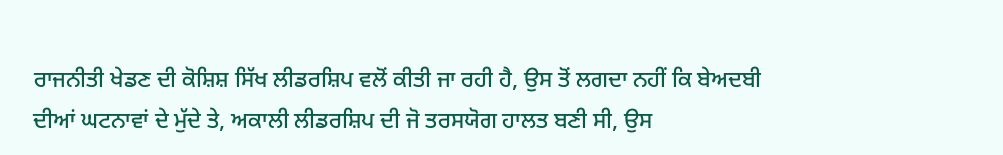ਰਾਜਨੀਤੀ ਖੇਡਣ ਦੀ ਕੋਸ਼ਿਸ਼ ਸਿੱਖ ਲੀਡਰਸ਼ਿਪ ਵਲੋਂ ਕੀਤੀ ਜਾ ਰਹੀ ਹੈ, ਉਸ ਤੋਂ ਲਗਦਾ ਨਹੀਂ ਕਿ ਬੇਅਦਬੀ ਦੀਆਂ ਘਟਨਾਵਾਂ ਦੇ ਮੁੱਦੇ ਤੇ, ਅਕਾਲੀ ਲੀਡਰਸ਼ਿਪ ਦੀ ਜੋ ਤਰਸਯੋਗ ਹਾਲਤ ਬਣੀ ਸੀ, ਉਸ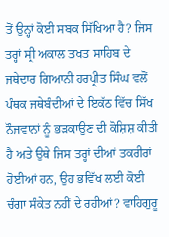ਤੋਂ ਉਨ੍ਹਾਂ ਕੋਈ ਸਬਕ ਸਿੱਖਿਆ ਹੈ? ਜਿਸ ਤਰ੍ਹਾਂ ਸ੍ਰੀ ਅਕਾਲ ਤਖਤ ਸਾਹਿਬ ਦੇ ਜਥੇਦਾਰ ਗਿਆਨੀ ਹਰਪ੍ਰੀਤ ਸਿੰਘ ਵਲੋਂ ਪੰਥਕ ਜਥੇਬੰਦੀਆਂ ਦੇ ਇਕੱਠ ਵਿੱਚ ਸਿੱਖ ਨੌਜਵਾਨਾਂ ਨੂੰ ਭੜਕਾਉਣ ਦੀ ਕੋਸ਼ਿਸ਼ ਕੀਤੀ ਹੈ ਅਤੇ ਉਥੇ ਜਿਸ ਤਰ੍ਹਾਂ ਦੀਆਂ ਤਕਰੀਰਾਂ ਹੋਈਆਂ ਹਨ, ਉਹ ਭਵਿੱਖ ਲਈ ਕੋਈ ਚੰਗਾ ਸੰਕੇਤ ਨਹੀਂ ਦੇ ਰਹੀਆਂ? ਵਾਹਿਗੁਰੂ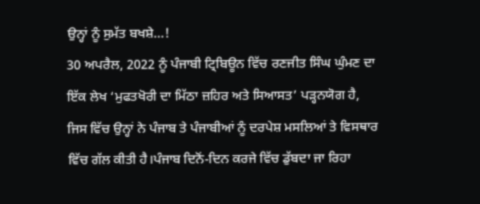ਉਨ੍ਹਾਂ ਨੂੰ ਸੁਮੱਤ ਬਖਸ਼ੇ…!
30 ਅਪਰੈਲ, 2022 ਨੂੰ ਪੰਜਾਬੀ ਟ੍ਰਿਬਿਊਨ ਵਿੱਚ ਰਣਜੀਤ ਸਿੰਘ ਘੁੰਮਣ ਦਾ ਇੱਕ ਲੇਖ ‘ਮੁਫਤਖੋਰੀ ਦਾ ਮਿੱਠਾ ਜ਼ਹਿਰ ਅਤੇ ਸਿਆਸਤ’ ਪੜ੍ਹਨਯੋਗ ਹੈ, ਜਿਸ ਵਿੱਚ ਉਨ੍ਹਾਂ ਨੇ ਪੰਜਾਬ ਤੇ ਪੰਜਾਬੀਆਂ ਨੂੰ ਦਰਪੇਸ਼ ਮਸਲਿਆਂ ਤੇ ਵਿਸਥਾਰ ਵਿੱਚ ਗੱਲ ਕੀਤੀ ਹੈ।ਪੰਜਾਬ ਦਿਨੋਂ-ਦਿਨ ਕਰਜੇ ਵਿੱਚ ਡੁੱਬਦਾ ਜਾ ਰਿਹਾ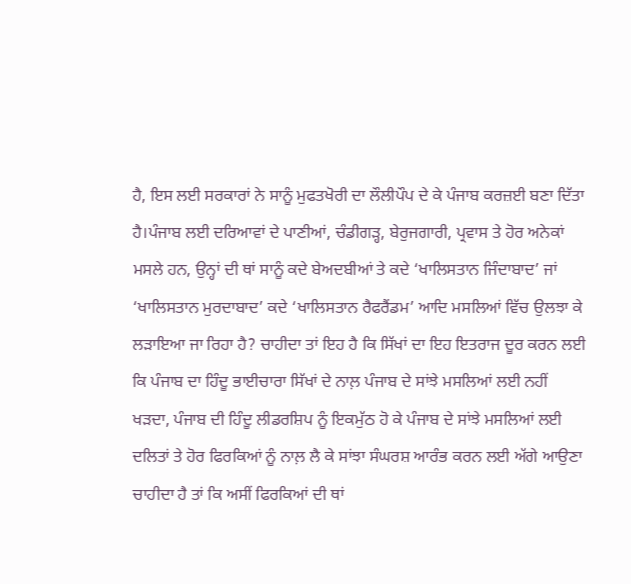ਹੈ, ਇਸ ਲਈ ਸਰਕਾਰਾਂ ਨੇ ਸਾਨੂੰ ਮੁਫਤਖੋਰੀ ਦਾ ਲੌਲੀਪੌਪ ਦੇ ਕੇ ਪੰਜਾਬ ਕਰਜ਼ਈ ਬਣਾ ਦਿੱਤਾ ਹੈ।ਪੰਜਾਬ ਲਈ ਦਰਿਆਵਾਂ ਦੇ ਪਾਣੀਆਂ, ਚੰਡੀਗੜ੍ਹ, ਬੇਰੁਜਗਾਰੀ, ਪ੍ਰਵਾਸ ਤੇ ਹੋਰ ਅਨੇਕਾਂ ਮਸਲੇ ਹਨ, ਉਨ੍ਹਾਂ ਦੀ ਥਾਂ ਸਾਨੂੰ ਕਦੇ ਬੇਅਦਬੀਆਂ ਤੇ ਕਦੇ ‘ਖਾਲਿਸਤਾਨ ਜਿੰਦਾਬਾਦ’ ਜਾਂ ‘ਖਾਲਿਸਤਾਨ ਮੁਰਦਾਬਾਦ’ ਕਦੇ ‘ਖਾਲਿਸਤਾਨ ਰੈਫਰੈਂਡਮ’ ਆਦਿ ਮਸਲਿਆਂ ਵਿੱਚ ਉਲਝਾ ਕੇ ਲੜਾਇਆ ਜਾ ਰਿਹਾ ਹੈ? ਚਾਹੀਦਾ ਤਾਂ ਇਹ ਹੈ ਕਿ ਸਿੱਖਾਂ ਦਾ ਇਹ ਇਤਰਾਜ ਦੂਰ ਕਰਨ ਲਈ ਕਿ ਪੰਜਾਬ ਦਾ ਹਿੰਦੂ ਭਾਈਚਾਰਾ ਸਿੱਖਾਂ ਦੇ ਨਾਲ਼ ਪੰਜਾਬ ਦੇ ਸਾਂਝੇ ਮਸਲਿਆਂ ਲਈ ਨਹੀਂ ਖੜਦਾ, ਪੰਜਾਬ ਦੀ ਹਿੰਦੂ ਲੀਡਰਸ਼ਿਪ ਨੂੰ ਇਕਮੁੱਠ ਹੋ ਕੇ ਪੰਜਾਬ ਦੇ ਸਾਂਝੇ ਮਸਲਿਆਂ ਲਈ ਦਲਿਤਾਂ ਤੇ ਹੋਰ ਫਿਰਕਿਆਂ ਨੂੰ ਨਾਲ਼ ਲੈ ਕੇ ਸਾਂਝਾ ਸੰਘਰਸ਼ ਆਰੰਭ ਕਰਨ ਲਈ ਅੱਗੇ ਆਉਣਾ ਚਾਹੀਦਾ ਹੈ ਤਾਂ ਕਿ ਅਸੀਂ ਫਿਰਕਿਆਂ ਦੀ ਥਾਂ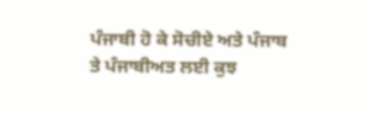ਪੰਜਾਬੀ ਹੋ ਕੇ ਸੋਚੀਏ ਅਤੇ ਪੰਜਾਬ ਤੇ ਪੰਜਾਬੀਅਤ ਲਈ ਕੁਝ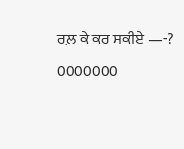ਰਲ਼ ਕੇ ਕਰ ਸਕੀਏ —-?
0000000